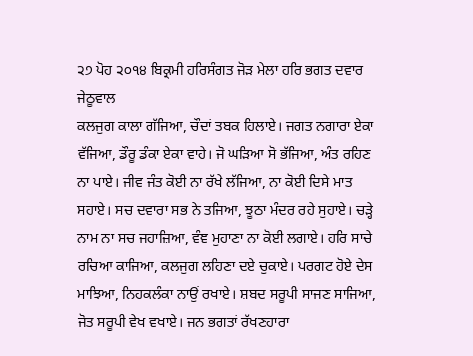੨੭ ਪੋਹ ੨੦੧੪ ਬਿਕ੍ਰਮੀ ਹਰਿਸੰਗਤ ਜੋੜ ਮੇਲਾ ਹਰਿ ਭਗਤ ਦਵਾਰ ਜੇਠੂਵਾਲ
ਕਲਜੁਗ ਕਾਲਾ ਗੱਜਿਆ, ਚੌਦਾਂ ਤਬਕ ਹਿਲਾਏ। ਜਗਤ ਨਗਾਰਾ ਏਕਾ ਵੱਜਿਆ, ਡੌਰੂ ਡੰਕਾ ਏਕਾ ਵਾਹੇ। ਜੋ ਘੜਿਆ ਸੋ ਭੱਜਿਆ, ਅੰਤ ਰਹਿਣ ਨਾ ਪਾਏ। ਜੀਵ ਜੰਤ ਕੋਈ ਨਾ ਰੱਖੇ ਲੱਜਿਆ, ਨਾ ਕੋਈ ਦਿਸੇ ਮਾਤ ਸਹਾਏ। ਸਚ ਦਵਾਰਾ ਸਭ ਨੇ ਤਜਿਆ, ਝੂਠਾ ਮੰਦਰ ਰਹੇ ਸੁਹਾਏ। ਚੜ੍ਹੇ ਨਾਮ ਨਾ ਸਚ ਜਹਾਜ਼ਿਆ, ਵੰਞ ਮੁਹਾਣਾ ਨਾ ਕੋਈ ਲਗਾਏ। ਹਰਿ ਸਾਚੇ ਰਚਿਆ ਕਾਜਿਆ, ਕਲਜੁਗ ਲਹਿਣਾ ਦਏ ਚੁਕਾਏ। ਪਰਗਟ ਹੋਏ ਦੇਸ ਮਾਝਿਆ, ਨਿਹਕਲੰਕਾ ਨਾਉਂ ਰਖਾਏ। ਸ਼ਬਦ ਸਰੂਪੀ ਸਾਜਣ ਸਾਜਿਆ, ਜੋਤ ਸਰੂਪੀ ਵੇਖ ਵਖਾਏ। ਜਨ ਭਗਤਾਂ ਰੱਖਣਹਾਰਾ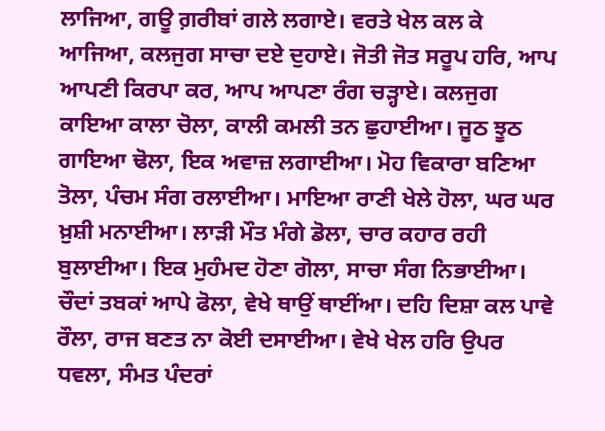ਲਾਜਿਆ, ਗਊ ਗ਼ਰੀਬਾਂ ਗਲੇ ਲਗਾਏ। ਵਰਤੇ ਖੇਲ ਕਲ ਕੇ ਆਜਿਆ, ਕਲਜੁਗ ਸਾਚਾ ਦਏ ਦੁਹਾਏ। ਜੋਤੀ ਜੋਤ ਸਰੂਪ ਹਰਿ, ਆਪ ਆਪਣੀ ਕਿਰਪਾ ਕਰ, ਆਪ ਆਪਣਾ ਰੰਗ ਚੜ੍ਹਾਏ। ਕਲਜੁਗ ਕਾਇਆ ਕਾਲਾ ਚੋਲਾ, ਕਾਲੀ ਕਮਲੀ ਤਨ ਛੁਹਾਈਆ। ਜੂਠ ਝੂਠ ਗਾਇਆ ਢੋਲਾ, ਇਕ ਅਵਾਜ਼ ਲਗਾਈਆ। ਮੋਹ ਵਿਕਾਰਾ ਬਣਿਆ ਤੋਲਾ, ਪੰਚਮ ਸੰਗ ਰਲਾਈਆ। ਮਾਇਆ ਰਾਣੀ ਖੇਲੇ ਹੋਲਾ, ਘਰ ਘਰ ਖ਼ੁਸ਼ੀ ਮਨਾਈਆ। ਲਾੜੀ ਮੌਤ ਮੰਗੇ ਡੋਲਾ, ਚਾਰ ਕਹਾਰ ਰਹੀ ਬੁਲਾਈਆ। ਇਕ ਮੁਹੰਮਦ ਹੋਣਾ ਗੋਲਾ, ਸਾਚਾ ਸੰਗ ਨਿਭਾਈਆ। ਚੌਦਾਂ ਤਬਕਾਂ ਆਪੇ ਫੋਲਾ, ਵੇਖੇ ਥਾਉਂ ਥਾਈਂਆ। ਦਹਿ ਦਿਸ਼ਾ ਕਲ ਪਾਵੇ ਰੌਲਾ, ਰਾਜ ਬਣਤ ਨਾ ਕੋਈ ਦਸਾਈਆ। ਵੇਖੇ ਖੇਲ ਹਰਿ ਉਪਰ ਧਵਲਾ, ਸੰਮਤ ਪੰਦਰਾਂ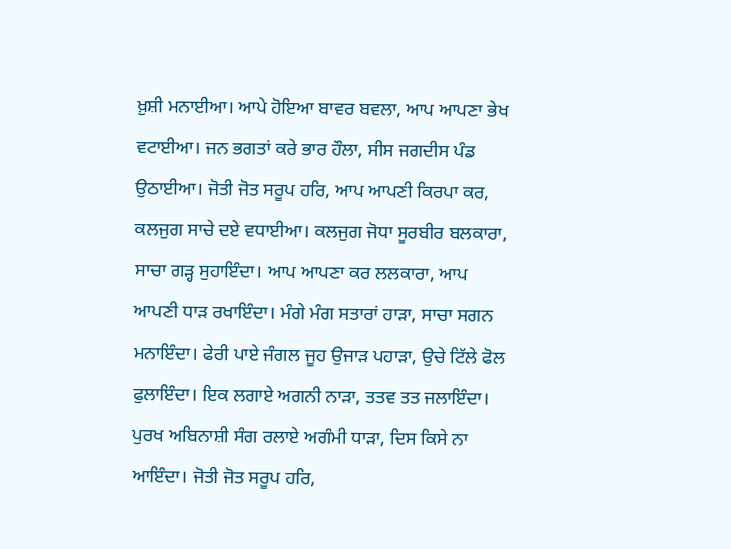ਖ਼ੁਸ਼ੀ ਮਨਾਈਆ। ਆਪੇ ਹੋਇਆ ਬਾਵਰ ਬਵਲਾ, ਆਪ ਆਪਣਾ ਭੇਖ ਵਟਾਈਆ। ਜਨ ਭਗਤਾਂ ਕਰੇ ਭਾਰ ਹੌਲਾ, ਸੀਸ ਜਗਦੀਸ ਪੰਡ ਉਠਾਈਆ। ਜੋਤੀ ਜੋਤ ਸਰੂਪ ਹਰਿ, ਆਪ ਆਪਣੀ ਕਿਰਪਾ ਕਰ, ਕਲਜੁਗ ਸਾਚੇ ਦਏ ਵਧਾਈਆ। ਕਲਜੁਗ ਜੋਧਾ ਸੂਰਬੀਰ ਬਲਕਾਰਾ, ਸਾਚਾ ਗੜ੍ਹ ਸੁਹਾਇੰਦਾ। ਆਪ ਆਪਣਾ ਕਰ ਲਲਕਾਰਾ, ਆਪ ਆਪਣੀ ਧਾੜ ਰਖਾਇੰਦਾ। ਮੰਗੇ ਮੰਗ ਸਤਾਰਾਂ ਹਾੜਾ, ਸਾਚਾ ਸਗਨ ਮਨਾਇੰਦਾ। ਫੇਰੀ ਪਾਏ ਜੰਗਲ ਜੂਹ ਉਜਾੜ ਪਹਾੜਾ, ਉਚੇ ਟਿੱਲੇ ਫੋਲ ਫੁਲਾਇੰਦਾ। ਇਕ ਲਗਾਏ ਅਗਨੀ ਨਾੜਾ, ਤਤਵ ਤਤ ਜਲਾਇੰਦਾ। ਪੁਰਖ ਅਬਿਨਾਸ਼ੀ ਸੰਗ ਰਲਾਏ ਅਗੰਮੀ ਧਾੜਾ, ਦਿਸ ਕਿਸੇ ਨਾ ਆਇੰਦਾ। ਜੋਤੀ ਜੋਤ ਸਰੂਪ ਹਰਿ,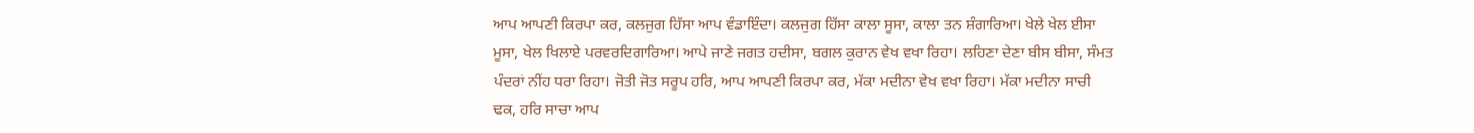ਆਪ ਆਪਣੀ ਕਿਰਪਾ ਕਰ, ਕਲਜੁਗ ਹਿੱਸਾ ਆਪ ਵੰਡਾਇੰਦਾ। ਕਲਜੁਗ ਹਿੱਸਾ ਕਾਲਾ ਸੂਸਾ, ਕਾਲਾ ਤਨ ਸ਼ੰਗਾਰਿਆ। ਖੇਲੇ ਖੇਲ ਈਸਾ ਮੂਸਾ, ਖੇਲ ਖਿਲਾਏ ਪਰਵਰਦਿਗਾਰਿਆ। ਆਪੇ ਜਾਣੇ ਜਗਤ ਹਦੀਸਾ, ਬਗਲ ਕੁਰਾਨ ਵੇਖ ਵਖਾ ਰਿਹਾ। ਲਹਿਣਾ ਦੇਣਾ ਬੀਸ ਬੀਸਾ, ਸੰਮਤ ਪੰਦਰਾਂ ਨੀਂਹ ਧਰਾ ਰਿਹਾ। ਜੋਤੀ ਜੋਤ ਸਰੂਪ ਹਰਿ, ਆਪ ਆਪਣੀ ਕਿਰਪਾ ਕਰ, ਮੱਕਾ ਮਦੀਨਾ ਵੇਖ ਵਖਾ ਰਿਹਾ। ਮੱਕਾ ਮਦੀਨਾ ਸਾਚੀ ਢਕ, ਹਰਿ ਸਾਚਾ ਆਪ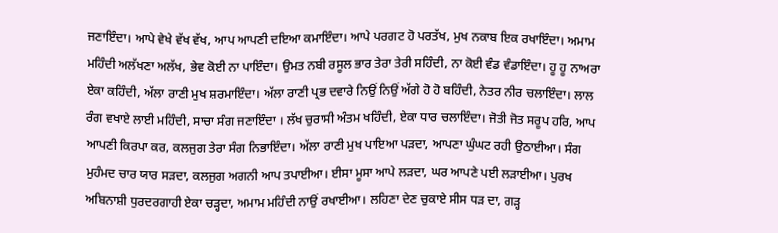ਜਣਾਇੰਦਾ। ਆਪੇ ਵੇਖੇ ਵੱਖ ਵੱਖ, ਆਪ ਆਪਣੀ ਦਇਆ ਕਮਾਇੰਦਾ। ਆਪੇ ਪਰਗਟ ਹੋ ਪਰਤੱਖ, ਮੁਖ ਨਕਾਬ ਇਕ ਰਖਾਇੰਦਾ। ਅਮਾਮ ਮਹਿੰਦੀ ਅਲੱਖਣਾ ਅਲੱਖ, ਭੇਵ ਕੋਈ ਨਾ ਪਾਇੰਦਾ। ਉਮਤ ਨਬੀ ਰਸੂਲ ਭਾਰ ਤੇਰਾ ਤੇਰੀ ਸਹਿੰਦੀ, ਨਾ ਕੋਈ ਵੰਡ ਵੰਡਾਇੰਦਾ। ਹੂ ਹੂ ਨਾਅਰਾ ਏਕਾ ਕਹਿੰਦੀ, ਅੱਲਾ ਰਾਣੀ ਮੁਖ ਸ਼ਰਮਾਇੰਦਾ। ਅੱਲਾ ਰਾਣੀ ਪ੍ਰਭ ਦਵਾਰੇ ਨਿਉਂ ਨਿਉਂ ਅੱਗੇ ਹੋ ਹੋ ਬਹਿੰਦੀ, ਨੇਤਰ ਨੀਰ ਚਲਾਇੰਦਾ। ਲਾਲ ਰੰਗ ਵਖਾਏ ਲਾਈ ਮਹਿੰਦੀ, ਸਾਚਾ ਸੰਗ ਜਣਾਇੰਦਾ । ਲੱਖ ਚੁਰਾਸੀ ਅੰਤਮ ਖਹਿੰਦੀ, ਏਕਾ ਧਾਰ ਚਲਾਇੰਦਾ। ਜੋਤੀ ਜੋਤ ਸਰੂਪ ਹਰਿ, ਆਪ ਆਪਣੀ ਕਿਰਪਾ ਕਰ, ਕਲਜੁਗ ਤੇਰਾ ਸੰਗ ਨਿਭਾਇੰਦਾ। ਅੱਲਾ ਰਾਣੀ ਮੁਖ ਪਾਇਆ ਪੜਦਾ, ਆਪਣਾ ਘੁੰਘਟ ਰਹੀ ਉਠਾਈਆ। ਸੰਗ ਮੁਹੰਮਦ ਚਾਰ ਯਾਰ ਸੜਦਾ, ਕਲਜੁਗ ਅਗਨੀ ਆਪ ਤਪਾਈਆ। ਈਸਾ ਮੂਸਾ ਆਪੇ ਲੜਦਾ, ਘਰ ਆਪਣੇ ਪਈ ਲੜਾਈਆ। ਪੁਰਖ ਅਬਿਨਾਸ਼ੀ ਧੁਰਦਰਗਾਹੀ ਏਕਾ ਚੜ੍ਹਦਾ, ਅਮਾਮ ਮਹਿੰਦੀ ਨਾਉਂ ਰਖਾਈਆ। ਲਹਿਣਾ ਦੇਣ ਚੁਕਾਏ ਸੀਸ ਧੜ ਦਾ, ਗੜ੍ਹ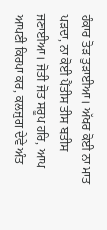ਹੰਕਾਰ ਤੋੜ ਤੁੜਾਈਆ। ਅੱਖਰ ਕੋਈ ਨਾ ਮਾਤ ਪੜਦਾ, ਨਾ ਕੋਈ ਪੈਂਤੀਸ ਤੀਸ ਬਤੀਸ ਜਣਾਈਆ। ਜੋਤੀ ਜੋਤ ਸਰੂਪ ਹਰਿ, ਆਪ ਆਪਣੀ ਕਿਰਪਾ ਕਰ, ਕਲਜੁਗ ਦੇਵੇ ਅੰਤ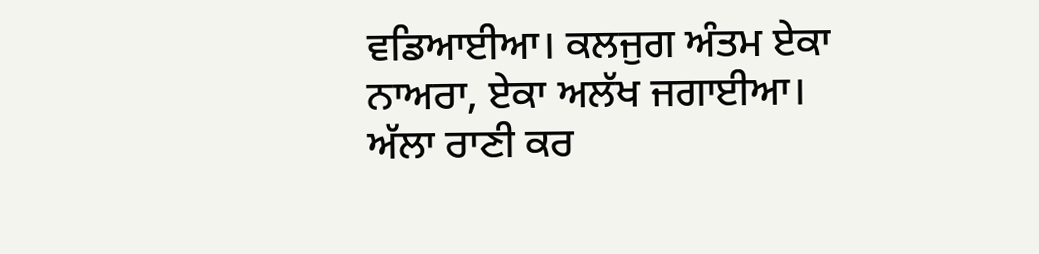ਵਡਿਆਈਆ। ਕਲਜੁਗ ਅੰਤਮ ਏਕਾ ਨਾਅਰਾ, ਏਕਾ ਅਲੱਖ ਜਗਾਈਆ। ਅੱਲਾ ਰਾਣੀ ਕਰ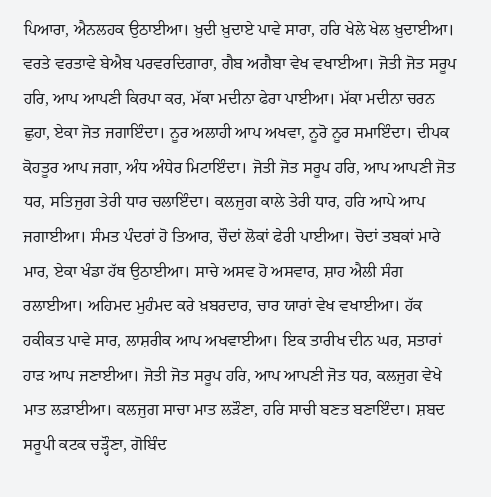ਪਿਆਰਾ, ਐਨਲਹਕ ਉਠਾਈਆ। ਖ਼ੁਦੀ ਖ਼ੁਦਾਏ ਪਾਵੇ ਸਾਰਾ, ਹਰਿ ਖੇਲੇ ਖੇਲ ਖ਼ੁਦਾਈਆ। ਵਰਤੇ ਵਰਤਾਵੇ ਬੇਐਬ ਪਰਵਰਦਿਗਾਰਾ, ਗੈਬ ਅਗੈਬਾ ਵੇਖ ਵਖਾਈਆ। ਜੋਤੀ ਜੋਤ ਸਰੂਪ ਹਰਿ, ਆਪ ਆਪਣੀ ਕਿਰਪਾ ਕਰ, ਮੱਕਾ ਮਦੀਨਾ ਫੇਰਾ ਪਾਈਆ। ਮੱਕਾ ਮਦੀਨਾ ਚਰਨ ਛੁਹਾ, ਏਕਾ ਜੋਤ ਜਗਾਇੰਦਾ। ਨੂਰ ਅਲਾਹੀ ਆਪ ਅਖਵਾ, ਨੂਰੋ ਨੂਰ ਸਮਾਇੰਦਾ। ਦੀਪਕ ਕੋਹਤੂਰ ਆਪ ਜਗਾ, ਅੰਧ ਅੰਧੇਰ ਮਿਟਾਇੰਦਾ। ਜੋਤੀ ਜੋਤ ਸਰੂਪ ਹਰਿ, ਆਪ ਆਪਣੀ ਜੋਤ ਧਰ, ਸਤਿਜੁਗ ਤੇਰੀ ਧਾਰ ਚਲਾਇੰਦਾ। ਕਲਜੁਗ ਕਾਲੇ ਤੇਰੀ ਧਾਰ, ਹਰਿ ਆਪੇ ਆਪ ਜਗਾਈਆ। ਸੰਮਤ ਪੰਦਰਾਂ ਹੋ ਤਿਆਰ, ਚੌਦਾਂ ਲੋਕਾਂ ਫੇਰੀ ਪਾਈਆ। ਚੋਦਾਂ ਤਬਕਾਂ ਮਾਰੇ ਮਾਰ, ਏਕਾ ਖੰਡਾ ਹੱਥ ਉਠਾਈਆ। ਸਾਚੇ ਅਸਵ ਹੋ ਅਸਵਾਰ, ਸ਼ਾਹ ਐਲੀ ਸੰਗ ਰਲਾਈਆ। ਅਹਿਮਦ ਮੁਹੰਮਦ ਕਰੇ ਖ਼ਬਰਦਾਰ, ਚਾਰ ਯਾਰਾਂ ਵੇਖ ਵਖਾਈਆ। ਹੱਕ ਹਕੀਕਤ ਪਾਵੇ ਸਾਰ, ਲਾਸ਼ਰੀਕ ਆਪ ਅਖਵਾਈਆ। ਇਕ ਤਾਰੀਖ ਦੀਨ ਘਰ, ਸਤਾਰਾਂ ਹਾੜ ਆਪ ਜਣਾਈਆ। ਜੋਤੀ ਜੋਤ ਸਰੂਪ ਹਰਿ, ਆਪ ਆਪਣੀ ਜੋਤ ਧਰ, ਕਲਜੁਗ ਵੇਖੇ ਮਾਤ ਲੜਾਈਆ। ਕਲਜੁਗ ਸਾਚਾ ਮਾਤ ਲੜੌਣਾ, ਹਰਿ ਸਾਚੀ ਬਣਤ ਬਣਾਇੰਦਾ। ਸ਼ਬਦ ਸਰੂਪੀ ਕਟਕ ਚੜ੍ਹੌਣਾ, ਗੋਬਿੰਦ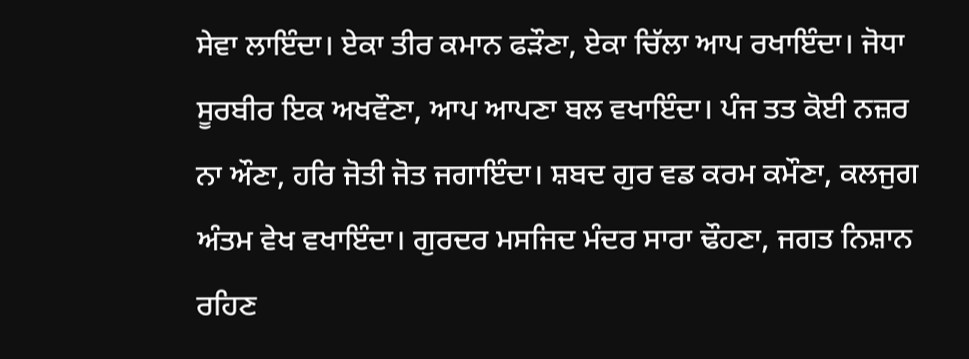ਸੇਵਾ ਲਾਇੰਦਾ। ਏਕਾ ਤੀਰ ਕਮਾਨ ਫੜੌਣਾ, ਏਕਾ ਚਿੱਲਾ ਆਪ ਰਖਾਇੰਦਾ। ਜੋਧਾ ਸੂਰਬੀਰ ਇਕ ਅਖਵੌਣਾ, ਆਪ ਆਪਣਾ ਬਲ ਵਖਾਇੰਦਾ। ਪੰਜ ਤਤ ਕੋਈ ਨਜ਼ਰ ਨਾ ਔਣਾ, ਹਰਿ ਜੋਤੀ ਜੋਤ ਜਗਾਇੰਦਾ। ਸ਼ਬਦ ਗੁਰ ਵਡ ਕਰਮ ਕਮੌਣਾ, ਕਲਜੁਗ ਅੰਤਮ ਵੇਖ ਵਖਾਇੰਦਾ। ਗੁਰਦਰ ਮਸਜਿਦ ਮੰਦਰ ਸਾਰਾ ਢੌਹਣਾ, ਜਗਤ ਨਿਸ਼ਾਨ ਰਹਿਣ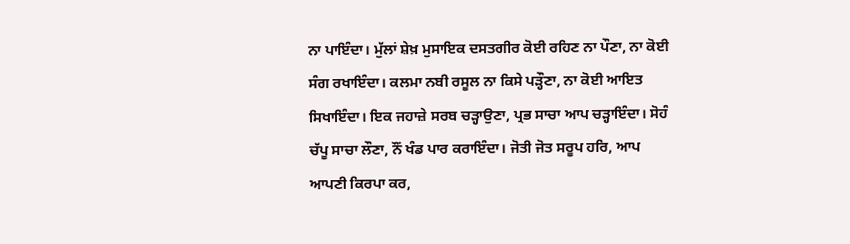ਨਾ ਪਾਇੰਦਾ। ਮੁੱਲਾਂ ਸ਼ੇਖ਼ ਮੁਸਾਇਕ ਦਸਤਗੀਰ ਕੋਈ ਰਹਿਣ ਨਾ ਪੌਣਾ, ਨਾ ਕੋਈ ਸੰਗ ਰਖਾਇੰਦਾ। ਕਲਮਾ ਨਬੀ ਰਸੂਲ ਨਾ ਕਿਸੇ ਪੜ੍ਹੌਣਾ, ਨਾ ਕੋਈ ਆਇਤ ਸਿਖਾਇੰਦਾ। ਇਕ ਜਹਾਜ਼ੇ ਸਰਬ ਚੜ੍ਹਾਉਣਾ, ਪ੍ਰਭ ਸਾਚਾ ਆਪ ਚੜ੍ਹਾਇੰਦਾ। ਸੋਹੰ ਚੱਪੂ ਸਾਚਾ ਲੌਣਾ, ਨੌਂ ਖੰਡ ਪਾਰ ਕਰਾਇੰਦਾ। ਜੋਤੀ ਜੋਤ ਸਰੂਪ ਹਰਿ, ਆਪ ਆਪਣੀ ਕਿਰਪਾ ਕਰ,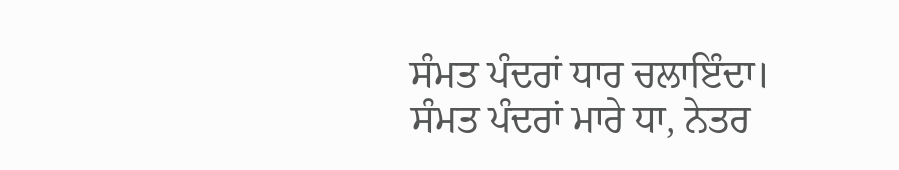ਸੰਮਤ ਪੰਦਰਾਂ ਧਾਰ ਚਲਾਇੰਦਾ। ਸੰਮਤ ਪੰਦਰਾਂ ਮਾਰੇ ਧਾ, ਨੇਤਰ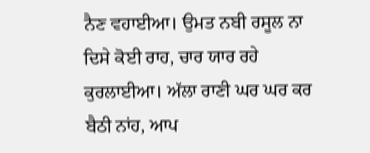ਨੈਣ ਵਹਾਈਆ। ਉਮਤ ਨਬੀ ਰਸੂਲ ਨਾ ਦਿਸੇ ਕੋਈ ਰਾਹ, ਚਾਰ ਯਾਰ ਰਹੇ ਕੁਰਲਾਈਆ। ਅੱਲਾ ਰਾਣੀ ਘਰ ਘਰ ਕਰ ਬੈਠੀ ਨਾਂਹ, ਆਪ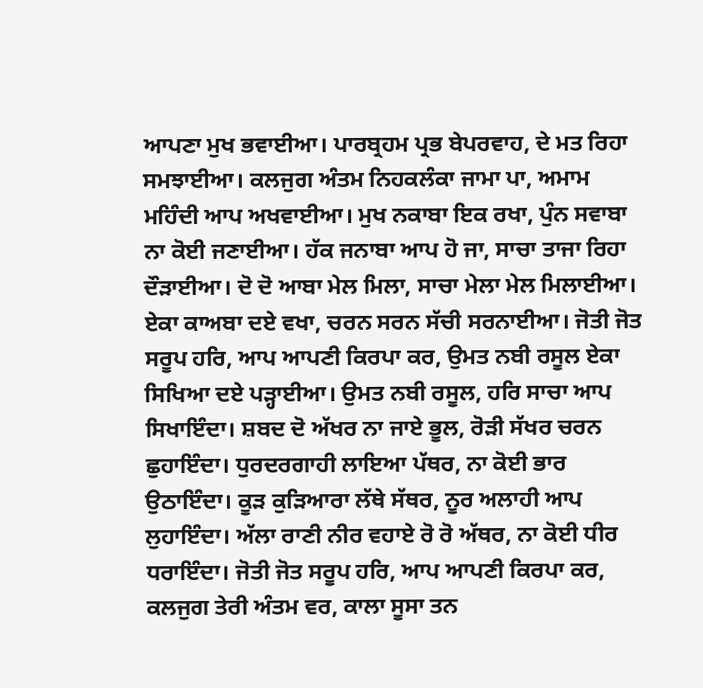ਆਪਣਾ ਮੁਖ ਭਵਾਈਆ। ਪਾਰਬ੍ਰਹਮ ਪ੍ਰਭ ਬੇਪਰਵਾਹ, ਦੇ ਮਤ ਰਿਹਾ ਸਮਝਾਈਆ। ਕਲਜੁਗ ਅੰਤਮ ਨਿਹਕਲੰਕਾ ਜਾਮਾ ਪਾ, ਅਮਾਮ ਮਹਿੰਦੀ ਆਪ ਅਖਵਾਈਆ। ਮੁਖ ਨਕਾਬਾ ਇਕ ਰਖਾ, ਪੁੰਨ ਸਵਾਬਾ ਨਾ ਕੋਈ ਜਣਾਈਆ। ਹੱਕ ਜਨਾਬਾ ਆਪ ਹੋ ਜਾ, ਸਾਚਾ ਤਾਜਾ ਰਿਹਾ ਦੌੜਾਈਆ। ਦੋ ਦੋ ਆਬਾ ਮੇਲ ਮਿਲਾ, ਸਾਚਾ ਮੇਲਾ ਮੇਲ ਮਿਲਾਈਆ। ਏਕਾ ਕਾਅਬਾ ਦਏ ਵਖਾ, ਚਰਨ ਸਰਨ ਸੱਚੀ ਸਰਨਾਈਆ। ਜੋਤੀ ਜੋਤ ਸਰੂਪ ਹਰਿ, ਆਪ ਆਪਣੀ ਕਿਰਪਾ ਕਰ, ਉਮਤ ਨਬੀ ਰਸੂਲ ਏਕਾ ਸਿਖਿਆ ਦਏ ਪੜ੍ਹਾਈਆ। ਉਮਤ ਨਬੀ ਰਸੂਲ, ਹਰਿ ਸਾਚਾ ਆਪ ਸਿਖਾਇੰਦਾ। ਸ਼ਬਦ ਦੋ ਅੱਖਰ ਨਾ ਜਾਏ ਭੂਲ, ਰੋੜੀ ਸੱਖਰ ਚਰਨ ਛੁਹਾਇੰਦਾ। ਧੁਰਦਰਗਾਹੀ ਲਾਇਆ ਪੱਥਰ, ਨਾ ਕੋਈ ਭਾਰ ਉਠਾਇੰਦਾ। ਕੂੜ ਕੁੜਿਆਰਾ ਲੱਥੇ ਸੱਥਰ, ਨੂਰ ਅਲਾਹੀ ਆਪ ਲੁਹਾਇੰਦਾ। ਅੱਲਾ ਰਾਣੀ ਨੀਰ ਵਹਾਏ ਰੋ ਰੋ ਅੱਥਰ, ਨਾ ਕੋਈ ਧੀਰ ਧਰਾਇੰਦਾ। ਜੋਤੀ ਜੋਤ ਸਰੂਪ ਹਰਿ, ਆਪ ਆਪਣੀ ਕਿਰਪਾ ਕਰ, ਕਲਜੁਗ ਤੇਰੀ ਅੰਤਮ ਵਰ, ਕਾਲਾ ਸੂਸਾ ਤਨ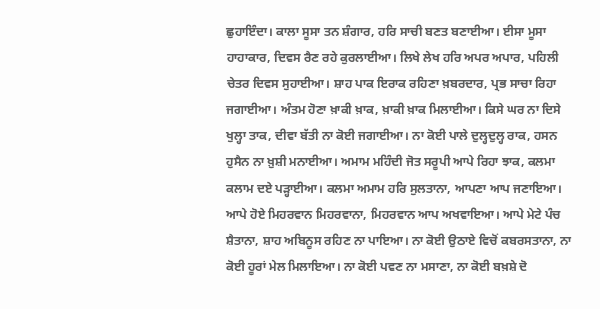ਛੁਹਾਇੰਦਾ। ਕਾਲਾ ਸੂਸਾ ਤਨ ਸ਼ੰਗਾਰ, ਹਰਿ ਸਾਚੀ ਬਣਤ ਬਣਾਈਆ। ਈਸਾ ਮੂਸਾ ਹਾਹਾਕਾਰ, ਦਿਵਸ ਰੈਣ ਰਹੇ ਕੁਰਲਾਈਆ। ਲਿਖੇ ਲੇਖ ਹਰਿ ਅਪਰ ਅਪਾਰ, ਪਹਿਲੀ ਚੇਤਰ ਦਿਵਸ ਸੁਹਾਈਆ। ਸ਼ਾਹ ਪਾਕ ਇਰਾਕ ਰਹਿਣਾ ਖ਼ਬਰਦਾਰ, ਪ੍ਰਭ ਸਾਚਾ ਰਿਹਾ ਜਗਾਈਆ। ਅੰਤਮ ਹੋਣਾ ਖ਼ਾਕੀ ਖ਼ਾਕ, ਖ਼ਾਕੀ ਖ਼ਾਕ ਮਿਲਾਈਆ। ਕਿਸੇ ਘਰ ਨਾ ਦਿਸੇ ਖੁਲ੍ਹਾ ਤਾਕ, ਦੀਵਾ ਬੱਤੀ ਨਾ ਕੋਈ ਜਗਾਈਆ। ਨਾ ਕੋਈ ਪਾਲੇ ਦੁਲ੍ਹਦੁਲ੍ਹ ਰਾਕ, ਹਸਨ ਹੁਸੈਨ ਨਾ ਖ਼ੁਸ਼ੀ ਮਨਾਈਆ। ਅਮਾਮ ਮਹਿੰਦੀ ਜੋਤ ਸਰੂਪੀ ਆਪੇ ਰਿਹਾ ਝਾਕ, ਕਲਮਾ ਕਲਾਮ ਦਏ ਪੜ੍ਹਾਈਆ। ਕਲਮਾ ਅਮਾਮ ਹਰਿ ਸੁਲਤਾਨਾ, ਆਪਣਾ ਆਪ ਜਣਾਇਆ। ਆਪੇ ਹੋਏ ਮਿਹਰਵਾਨ ਮਿਹਰਵਾਨਾ, ਮਿਹਰਵਾਨ ਆਪ ਅਖਵਾਇਆ। ਆਪੇ ਮੇਟੇ ਪੰਚ ਸ਼ੈਤਾਨਾ, ਸ਼ਾਹ ਅਬਿਨੂਸ ਰਹਿਣ ਨਾ ਪਾਇਆ। ਨਾ ਕੋਈ ਉਠਾਏ ਵਿਚੋਂ ਕਬਰਸਤਾਨਾ, ਨਾ ਕੋਈ ਹੂਰਾਂ ਮੇਲ ਮਿਲਾਇਆ। ਨਾ ਕੋਈ ਪਵਣ ਨਾ ਮਸਾਣਾ, ਨਾ ਕੋਈ ਬਖ਼ਸ਼ੇ ਦੋ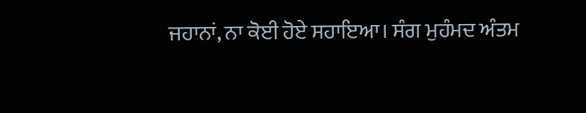ਜਹਾਨਾਂ, ਨਾ ਕੋਈ ਹੋਏ ਸਹਾਇਆ। ਸੰਗ ਮੁਹੰਮਦ ਅੰਤਮ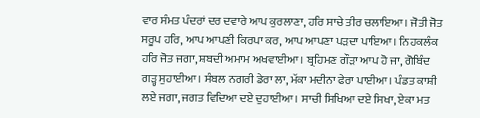ਵਾਰ ਸੰਮਤ ਪੰਦਰਾਂ ਦਰ ਦਵਾਰੇ ਆਪ ਕੁਰਲਾਣਾ, ਹਰਿ ਸਾਚੇ ਤੀਰ ਚਲਾਇਆ। ਜੋਤੀ ਜੋਤ ਸਰੂਪ ਹਰਿ, ਆਪ ਆਪਣੀ ਕਿਰਪਾ ਕਰ, ਆਪ ਆਪਣਾ ਪੜਦਾ ਪਾਇਆ। ਨਿਹਕਲੰਕ ਹਰਿ ਜੋਤ ਜਗਾ, ਸ਼ਬਦੀ ਅਮਾਮ ਅਖਵਾਈਆ। ਬ੍ਰਹਿਮਣ ਗੌੜਾ ਆਪ ਹੋ ਜਾ, ਗੋਬਿੰਦ ਗੜ੍ਹ ਸੁਹਾਈਆ। ਸੰਬਲ ਨਗਰੀ ਡੇਰਾ ਲਾ, ਮੱਕਾ ਮਦੀਨਾ ਫੇਰਾ ਪਾਈਆ। ਪੰਡਤ ਕਾਸ਼ੀ ਲਏ ਜਗਾ, ਜਗਤ ਵਿਦਿਆ ਦਏ ਦੁਹਾਈਆ। ਸਾਚੀ ਸਿਖਿਆ ਦਏ ਸਿਖਾ, ਏਕਾ ਮਤ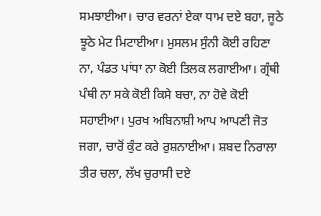ਸਮਝਾਈਆ। ਚਾਰ ਵਰਨਾਂ ਏਕਾ ਧਾਮ ਦਏ ਬਹਾ, ਜੂਠੇ ਝੂਠੇ ਮੇਟ ਮਿਟਾਈਆ। ਮੁਸਲਮ ਸੁੰਨੀ ਕੋਈ ਰਹਿਣਾ ਨਾ, ਪੰਡਤ ਪਾਂਧਾ ਨਾ ਕੋਈ ਤਿਲਕ ਲਗਾਈਆ। ਗ੍ਰੰਥੀ ਪੰਥੀ ਨਾ ਸਕੇ ਕੋਈ ਕਿਸੇ ਬਚਾ, ਨਾ ਹੋਵੇ ਕੋਈ ਸਹਾਈਆ। ਪੁਰਖ ਅਬਿਨਾਸ਼ੀ ਆਪ ਆਪਣੀ ਜੋਤ ਜਗਾ, ਚਾਰੋਂ ਕੁੰਟ ਕਰੇ ਰੁਸ਼ਨਾਈਆ। ਸ਼ਬਦ ਨਿਰਾਲਾ ਤੀਰ ਚਲਾ, ਲੱਖ ਚੁਰਾਸੀ ਦਏ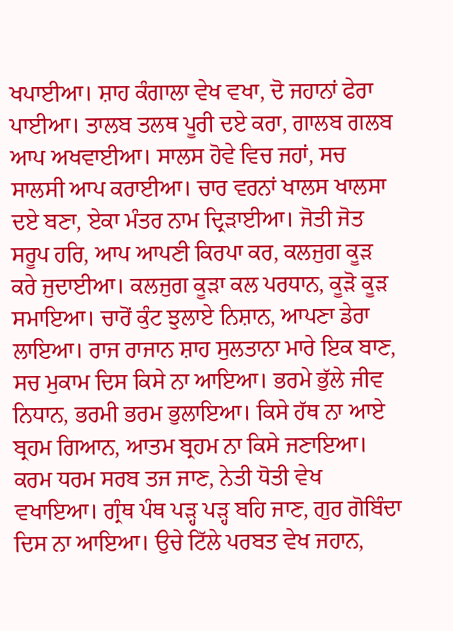ਖਪਾਈਆ। ਸ਼ਾਹ ਕੰਗਾਲਾ ਵੇਖ ਵਖਾ, ਦੋ ਜਹਾਨਾਂ ਫੇਰਾ ਪਾਈਆ। ਤਾਲਬ ਤਲਥ ਪੂਰੀ ਦਏ ਕਰਾ, ਗਾਲਬ ਗਲਬ ਆਪ ਅਖਵਾਈਆ। ਸਾਲਸ ਹੋਵੇ ਵਿਚ ਜਹਾਂ, ਸਚ ਸਾਲਸੀ ਆਪ ਕਰਾਈਆ। ਚਾਰ ਵਰਨਾਂ ਖਾਲਸ ਖਾਲਸਾ ਦਏ ਬਣਾ, ਏਕਾ ਮੰਤਰ ਨਾਮ ਦ੍ਰਿੜਾਈਆ। ਜੋਤੀ ਜੋਤ ਸਰੂਪ ਹਰਿ, ਆਪ ਆਪਣੀ ਕਿਰਪਾ ਕਰ, ਕਲਜੁਗ ਕੂੜ ਕਰੇ ਜੁਦਾਈਆ। ਕਲਜੁਗ ਕੂੜਾ ਕਲ ਪਰਧਾਨ, ਕੂੜੋ ਕੂੜ ਸਮਾਇਆ। ਚਾਰੋਂ ਕੁੰਟ ਝੁਲਾਏ ਨਿਸ਼ਾਨ, ਆਪਣਾ ਡੇਰਾ ਲਾਇਆ। ਰਾਜ ਰਾਜਾਨ ਸ਼ਾਹ ਸੁਲਤਾਨਾ ਮਾਰੇ ਇਕ ਬਾਣ, ਸਚ ਮੁਕਾਮ ਦਿਸ ਕਿਸੇ ਨਾ ਆਇਆ। ਭਰਮੇ ਭੁੱਲੇ ਜੀਵ ਨਿਧਾਨ, ਭਰਮੀ ਭਰਮ ਭੁਲਾਇਆ। ਕਿਸੇ ਹੱਥ ਨਾ ਆਏ ਬ੍ਰਹਮ ਗਿਆਨ, ਆਤਮ ਬ੍ਰਹਮ ਨਾ ਕਿਸੇ ਜਣਾਇਆ। ਕਰਮ ਧਰਮ ਸਰਬ ਤਜ ਜਾਣ, ਨੇਤੀ ਧੋਤੀ ਵੇਖ ਵਖਾਇਆ। ਗ੍ਰੰਥ ਪੰਥ ਪੜ੍ਹ ਪੜ੍ਹ ਬਹਿ ਜਾਣ, ਗੁਰ ਗੋਬਿੰਦਾ ਦਿਸ ਨਾ ਆਇਆ। ਉਚੇ ਟਿੱਲੇ ਪਰਬਤ ਵੇਖ ਜਹਾਨ,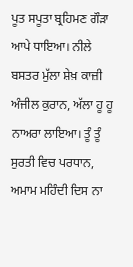ਪੂਤ ਸਪੂਤਾ ਬ੍ਰਹਿਮਣ ਗੌੜਾ ਆਪੇ ਧਾਇਆ। ਨੀਲੇ ਬਸਤਰ ਮੁੱਲਾ ਸ਼ੇਖ਼ ਕਾਜ਼ੀ ਅੰਜੀਲ ਕੁਰਾਨ, ਅੱਲਾ ਹੂ ਹੂ ਨਾਅਰਾ ਲਾਇਆ। ਤੂੰ ਤੂੰ ਸੁਰਤੀ ਵਿਚ ਪਰਧਾਨ, ਅਮਾਮ ਮਹਿੰਦੀ ਦਿਸ ਨਾ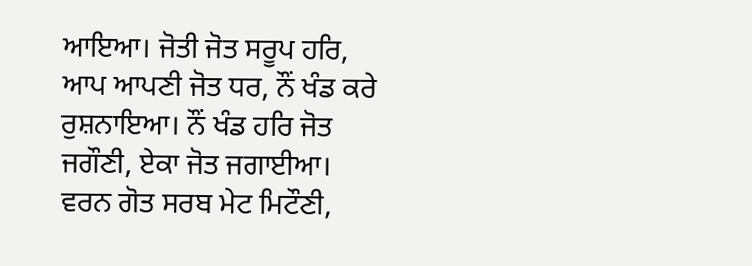ਆਇਆ। ਜੋਤੀ ਜੋਤ ਸਰੂਪ ਹਰਿ, ਆਪ ਆਪਣੀ ਜੋਤ ਧਰ, ਨੌਂ ਖੰਡ ਕਰੇ ਰੁਸ਼ਨਾਇਆ। ਨੌਂ ਖੰਡ ਹਰਿ ਜੋਤ ਜਗੌਣੀ, ਏਕਾ ਜੋਤ ਜਗਾਈਆ। ਵਰਨ ਗੋਤ ਸਰਬ ਮੇਟ ਮਿਟੌਣੀ,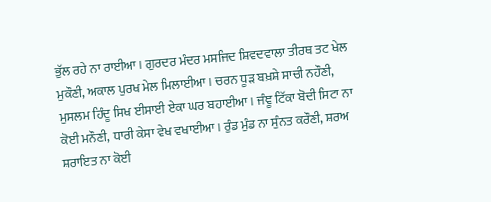ਭੁੱਲ ਰਹੇ ਨਾ ਰਾਈਆ। ਗੁਰਦਰ ਮੰਦਰ ਮਸਜਿਦ ਸ਼ਿਵਦਵਾਲਾ ਤੀਰਥ ਤਟ ਖੇਲ ਮੁਕੌਣੀ, ਅਕਾਲ ਪੁਰਖ ਮੇਲ ਮਿਲਾਈਆ। ਚਰਨ ਧੂੜ ਬਖ਼ਸ਼ੇ ਸਾਚੀ ਨਹੌਣੀ, ਮੁਸਲਮ ਹਿੰਦੂ ਸਿਖ ਈਸਾਈ ਏਕਾ ਘਰ ਬਹਾਈਆ। ਜੰਞੂ ਟਿੱਕਾ ਬੋਦੀ ਸਿਟਾ ਨਾ ਕੋਈ ਮਨੌਣੀ, ਧਾਰੀ ਕੇਸਾ ਵੇਖ ਵਖਾਈਆ। ਰੁੰਡ ਮੁੰਡ ਨਾ ਸੁੰਨਤ ਕਰੌਣੀ, ਸ਼ਰਅ ਸ਼ਰਾਇਤ ਨਾ ਕੋਈ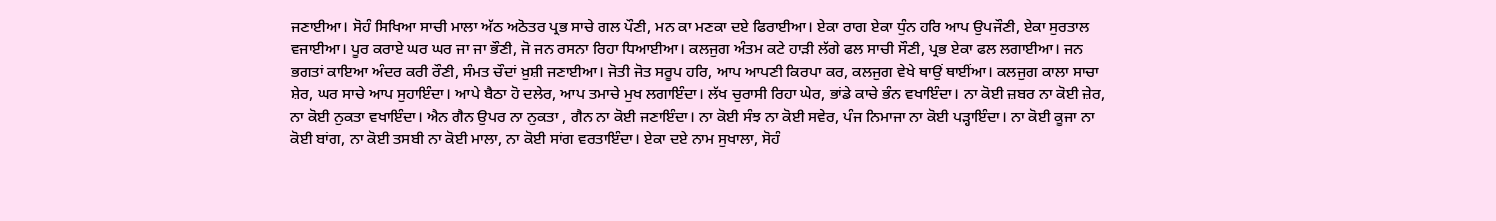ਜਣਾਈਆ। ਸੋਹੰ ਸਿਖਿਆ ਸਾਚੀ ਮਾਲਾ ਅੱਠ ਅਠੋਤਰ ਪ੍ਰਭ ਸਾਚੇ ਗਲ ਪੌਣੀ, ਮਨ ਕਾ ਮਣਕਾ ਦਏ ਫਿਰਾਈਆ। ਏਕਾ ਰਾਗ ਏਕਾ ਧੁੰਨ ਹਰਿ ਆਪ ਉਪਜੌਣੀ, ਏਕਾ ਸੁਰਤਾਲ ਵਜਾਈਆ। ਪੂਰ ਕਰਾਏ ਘਰ ਘਰ ਜਾ ਜਾ ਭੌਣੀ, ਜੋ ਜਨ ਰਸਨਾ ਰਿਹਾ ਧਿਆਈਆ। ਕਲਜੁਗ ਅੰਤਮ ਕਟੇ ਹਾੜੀ ਲੱਗੇ ਫਲ ਸਾਚੀ ਸੌਣੀ, ਪ੍ਰਭ ਏਕਾ ਫਲ ਲਗਾਈਆ। ਜਨ ਭਗਤਾਂ ਕਾਇਆ ਅੰਦਰ ਕਰੀ ਰੌਣੀ, ਸੰਮਤ ਚੌਦਾਂ ਖ਼ੁਸ਼ੀ ਜਣਾਈਆ। ਜੋਤੀ ਜੋਤ ਸਰੂਪ ਹਰਿ, ਆਪ ਆਪਣੀ ਕਿਰਪਾ ਕਰ, ਕਲਜੁਗ ਵੇਖੇ ਥਾਉਂ ਥਾਈਂਆ। ਕਲਜੁਗ ਕਾਲਾ ਸਾਚਾ ਸ਼ੇਰ, ਘਰ ਸਾਚੇ ਆਪ ਸੁਹਾਇੰਦਾ। ਆਪੇ ਬੈਠਾ ਹੋ ਦਲੇਰ, ਆਪ ਤਮਾਚੇ ਮੁਖ ਲਗਾਇੰਦਾ। ਲੱਖ ਚੁਰਾਸੀ ਰਿਹਾ ਘੇਰ, ਭਾਂਡੇ ਕਾਚੇ ਭੰਨ ਵਖਾਇੰਦਾ। ਨਾ ਕੋਈ ਜ਼ਬਰ ਨਾ ਕੋਈ ਜ਼ੇਰ, ਨਾ ਕੋਈ ਨੁਕਤਾ ਵਖਾਇੰਦਾ। ਐਨ ਗੈਨ ਉਪਰ ਨਾ ਨੁਕਤਾ , ਗੈਨ ਨਾ ਕੋਈ ਜਣਾਇੰਦਾ। ਨਾ ਕੋਈ ਸੰਝ ਨਾ ਕੋਈ ਸਵੇਰ, ਪੰਜ ਨਿਮਾਜਾ ਨਾ ਕੋਈ ਪੜ੍ਹਾਇੰਦਾ। ਨਾ ਕੋਈ ਕੂਜਾ ਨਾ ਕੋਈ ਬਾਂਗ, ਨਾ ਕੋਈ ਤਸਬੀ ਨਾ ਕੋਈ ਮਾਲਾ, ਨਾ ਕੋਈ ਸਾਂਗ ਵਰਤਾਇੰਦਾ। ਏਕਾ ਦਏ ਨਾਮ ਸੁਖਾਲਾ, ਸੋਹੰ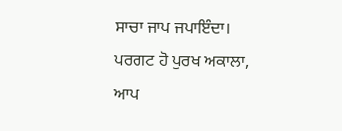ਸਾਚਾ ਜਾਪ ਜਪਾਇੰਦਾ। ਪਰਗਟ ਹੋ ਪੁਰਖ ਅਕਾਲਾ, ਆਪ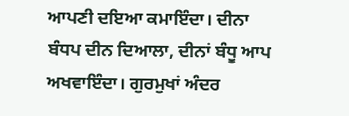ਆਪਣੀ ਦਇਆ ਕਮਾਇੰਦਾ। ਦੀਨਾ ਬੰਧਪ ਦੀਨ ਦਿਆਲਾ, ਦੀਨਾਂ ਬੰਧੂ ਆਪ ਅਖਵਾਇੰਦਾ। ਗੁਰਮੁਖਾਂ ਅੰਦਰ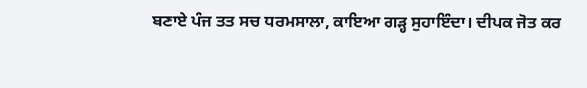ਬਣਾਏ ਪੰਜ ਤਤ ਸਚ ਧਰਮਸਾਲਾ, ਕਾਇਆ ਗੜ੍ਹ ਸੁਹਾਇੰਦਾ। ਦੀਪਕ ਜੋਤ ਕਰ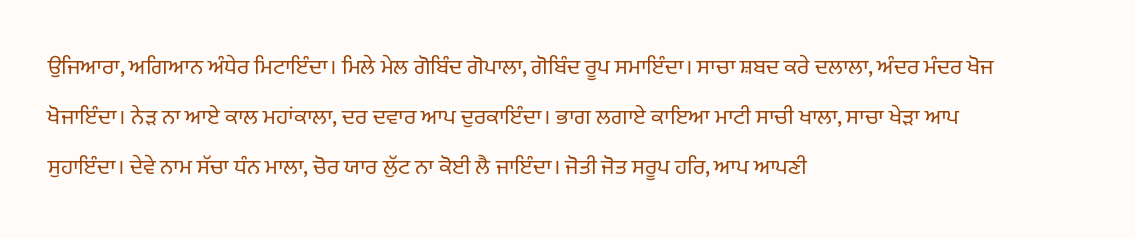ਉਜਿਆਰਾ, ਅਗਿਆਨ ਅੰਧੇਰ ਮਿਟਾਇੰਦਾ। ਮਿਲੇ ਮੇਲ ਗੋਬਿੰਦ ਗੋਪਾਲਾ, ਗੋਬਿੰਦ ਰੂਪ ਸਮਾਇੰਦਾ। ਸਾਚਾ ਸ਼ਬਦ ਕਰੇ ਦਲਾਲਾ, ਅੰਦਰ ਮੰਦਰ ਖੋਜ ਖੋਜਾਇੰਦਾ। ਨੇੜ ਨਾ ਆਏ ਕਾਲ ਮਹਾਂਕਾਲਾ, ਦਰ ਦਵਾਰ ਆਪ ਦੁਰਕਾਇੰਦਾ। ਭਾਗ ਲਗਾਏ ਕਾਇਆ ਮਾਟੀ ਸਾਚੀ ਖਾਲਾ, ਸਾਚਾ ਖੇੜਾ ਆਪ ਸੁਹਾਇੰਦਾ। ਦੇਵੇ ਨਾਮ ਸੱਚਾ ਧੰਨ ਮਾਲਾ, ਚੋਰ ਯਾਰ ਲੁੱਟ ਨਾ ਕੋਈ ਲੈ ਜਾਇੰਦਾ। ਜੋਤੀ ਜੋਤ ਸਰੂਪ ਹਰਿ, ਆਪ ਆਪਣੀ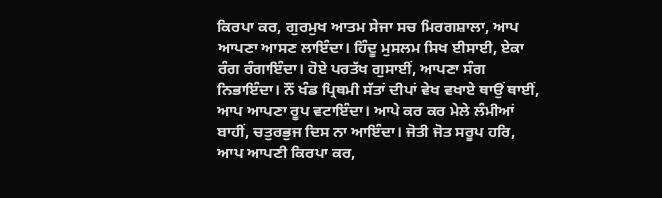ਕਿਰਪਾ ਕਰ, ਗੁਰਮੁਖ ਆਤਮ ਸੇਜਾ ਸਚ ਮਿਰਗਸ਼ਾਲਾ, ਆਪ ਆਪਣਾ ਆਸਣ ਲਾਇੰਦਾ। ਹਿੰਦੂ ਮੁਸਲਮ ਸਿਖ ਈਸਾਈ, ਏਕਾ ਰੰਗ ਰੰਗਾਇੰਦਾ। ਹੋਏ ਪਰਤੱਖ ਗੁਸਾਈਂ, ਆਪਣਾ ਸੰਗ ਨਿਭਾਇੰਦਾ। ਨੌਂ ਖੰਡ ਪ੍ਰਿਥਮੀ ਸੱਤਾਂ ਦੀਪਾਂ ਵੇਖ ਵਖਾਏ ਥਾਉਂ ਥਾਈਂ, ਆਪ ਆਪਣਾ ਰੂਪ ਵਟਾਇੰਦਾ। ਆਪੇ ਕਰ ਕਰ ਮੇਲੇ ਲੰਮੀਆਂ ਬਾਹੀਂ, ਚਤੁਰਭੁਜ ਦਿਸ ਨਾ ਆਇੰਦਾ। ਜੋਤੀ ਜੋਤ ਸਰੂਪ ਹਰਿ, ਆਪ ਆਪਣੀ ਕਿਰਪਾ ਕਰ,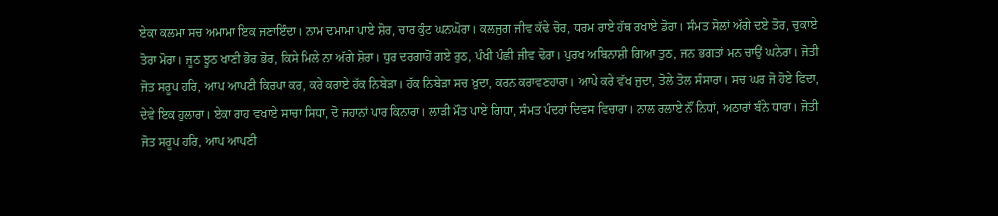ਏਕਾ ਕਲਮਾ ਸਚ ਅਮਾਮਾ ਇਕ ਜਣਾਇੰਦਾ। ਨਾਮ ਦਮਾਮਾ ਪਾਏ ਸ਼ੋਰ, ਚਾਰ ਕੁੰਟ ਘਨਘੋਰਾ। ਕਲਜੁਗ ਜੀਵ ਕੱਢੇ ਚੋਰ, ਧਰਮ ਰਾਏ ਹੱਥ ਰਖਾਏ ਡੋਰਾ। ਸੰਮਤ ਸੋਲਾਂ ਅੱਗੇ ਦਏ ਤੋਰ, ਚੁਕਾਏ ਤੋਰਾ ਮੋਰਾ। ਜੂਠ ਝੂਠ ਖਾਣੀ ਭੋਰ ਭੋਰ, ਕਿਸੇ ਮਿਲੇ ਨਾ ਅੱਗੇ ਸ਼ੋਰਾ। ਧੁਰ ਦਰਗਾਹੋਂ ਗਏ ਰੁਠ, ਪੰਖੀ ਪੰਛੀ ਜੀਵ ਢੋਰਾ। ਪੁਰਖ ਅਬਿਨਾਸ਼ੀ ਗਿਆ ਤੁਠ, ਜਨ ਭਗਤਾਂ ਮਨ ਚਾਉਂ ਘਨੇਰਾ। ਜੋਤੀ ਜੋਤ ਸਰੂਪ ਹਰਿ, ਆਪ ਆਪਣੀ ਕਿਰਪਾ ਕਰ, ਕਰੇ ਕਰਾਏ ਹੱਕ ਨਿਬੇੜਾ। ਹੱਕ ਨਿਬੇੜਾ ਸਚ ਖ਼ੁਦਾ, ਕਰਨ ਕਰਾਵਣਹਾਰਾ। ਆਪੇ ਕਰੇ ਵੱਖ ਜੁਦਾ, ਤੋਲੇ ਤੋਲ ਸੰਸਾਰਾ। ਸਚ ਘਰ ਜੋ ਹੋਏ ਫਿਦਾ, ਦੇਵੇ ਇਕ ਹੁਲਾਰਾ। ਏਕਾ ਰਾਹ ਵਖਾਏ ਸਾਚਾ ਸਿਧਾ, ਦੋ ਜਹਾਨਾਂ ਪਾਰ ਕਿਨਾਰਾ। ਲਾੜੀ ਮੌਤ ਪਾਏ ਗਿਧਾ, ਸੰਮਤ ਪੰਦਰਾਂ ਦਿਵਸ ਵਿਚਾਰਾ। ਨਾਲ ਰਲਾਏ ਨੌਂ ਨਿਧਾਂ, ਅਠਾਰਾਂ ਬੰਨੇ ਧਾਰਾ। ਜੋਤੀ ਜੋਤ ਸਰੂਪ ਹਰਿ, ਆਪ ਆਪਣੀ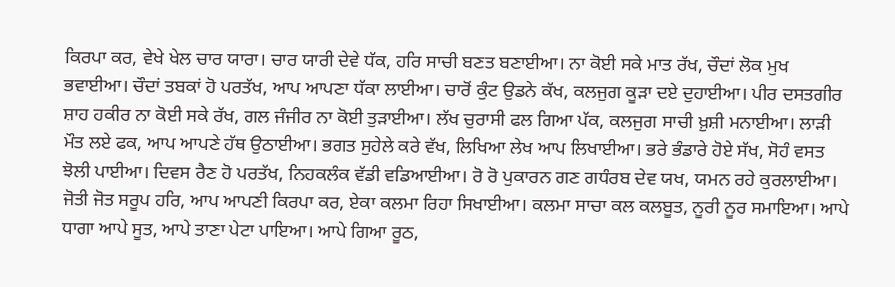ਕਿਰਪਾ ਕਰ, ਵੇਖੇ ਖੇਲ ਚਾਰ ਯਾਰਾ। ਚਾਰ ਯਾਰੀ ਦੇਵੇ ਧੱਕ, ਹਰਿ ਸਾਚੀ ਬਣਤ ਬਣਾਈਆ। ਨਾ ਕੋਈ ਸਕੇ ਮਾਤ ਰੱਖ, ਚੌਦਾਂ ਲੋਕ ਮੁਖ ਭਵਾਈਆ। ਚੌਦਾਂ ਤਬਕਾਂ ਹੋ ਪਰਤੱਖ, ਆਪ ਆਪਣਾ ਧੱਕਾ ਲਾਈਆ। ਚਾਰੋਂ ਕੁੰਟ ਉਡਨੇ ਕੱਖ, ਕਲਜੁਗ ਕੂੜਾ ਦਏ ਦੁਹਾਈਆ। ਪੀਰ ਦਸਤਗੀਰ ਸ਼ਾਹ ਹਕੀਰ ਨਾ ਕੋਈ ਸਕੇ ਰੱਖ, ਗਲ ਜੰਜੀਰ ਨਾ ਕੋਈ ਤੁੜਾਈਆ। ਲੱਖ ਚੁਰਾਸੀ ਫਲ ਗਿਆ ਪੱਕ, ਕਲਜੁਗ ਸਾਚੀ ਖ਼ੁਸ਼ੀ ਮਨਾਈਆ। ਲਾੜੀ ਮੌਤ ਲਏ ਫਕ, ਆਪ ਆਪਣੇ ਹੱਥ ਉਠਾਈਆ। ਭਗਤ ਸੁਹੇਲੇ ਕਰੇ ਵੱਖ, ਲਿਖਿਆ ਲੇਖ ਆਪ ਲਿਖਾਈਆ। ਭਰੇ ਭੰਡਾਰੇ ਹੋਏ ਸੱਖ, ਸੋਹੰ ਵਸਤ ਝੋਲੀ ਪਾਈਆ। ਦਿਵਸ ਰੈਣ ਹੋ ਪਰਤੱਖ, ਨਿਹਕਲੰਕ ਵੱਡੀ ਵਡਿਆਈਆ। ਰੋ ਰੋ ਪੁਕਾਰਨ ਗਣ ਗਧੰਰਬ ਦੇਵ ਯਖ, ਯਮਨ ਰਹੇ ਕੁਰਲਾਈਆ। ਜੋਤੀ ਜੋਤ ਸਰੂਪ ਹਰਿ, ਆਪ ਆਪਣੀ ਕਿਰਪਾ ਕਰ, ਏਕਾ ਕਲਮਾ ਰਿਹਾ ਸਿਖਾਈਆ। ਕਲਮਾ ਸਾਚਾ ਕਲ ਕਲਬੂਤ, ਨੂਰੀ ਨੂਰ ਸਮਾਇਆ। ਆਪੇ ਧਾਗਾ ਆਪੇ ਸੂਤ, ਆਪੇ ਤਾਣਾ ਪੇਟਾ ਪਾਇਆ। ਆਪੇ ਗਿਆ ਰੂਠ,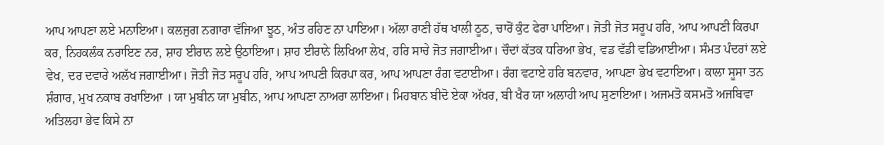ਆਪ ਆਪਣਾ ਲਏ ਮਨਾਇਆ। ਕਲਜੁਗ ਨਗਾਰਾ ਵੱਜਿਆ ਝੂਠ, ਅੰਤ ਰਹਿਣ ਨਾ ਪਾਇਆ। ਅੱਲਾ ਰਾਣੀ ਹੱਥ ਖਾਲੀ ਠੂਠ, ਚਾਰੋਂ ਕੁੰਟ ਫੇਰਾ ਪਾਇਆ। ਜੋਤੀ ਜੋਤ ਸਰੂਪ ਹਰਿ, ਆਪ ਆਪਣੀ ਕਿਰਪਾ ਕਰ, ਨਿਹਕਲੰਕ ਨਰਾਇਣ ਨਰ, ਸ਼ਾਹ ਈਰਾਨ ਲਏ ਉਠਾਇਆ। ਸ਼ਾਹ ਈਰਾਨੇ ਲਿਖਿਆ ਲੇਖ, ਹਰਿ ਸਾਚੇ ਜੋਤ ਜਗਾਈਆ। ਚੌਦਾਂ ਕੱਤਕ ਧਰਿਆ ਭੇਖ, ਵਡ ਵੱਡੀ ਵਡਿਆਈਆ। ਸੰਮਤ ਪੰਦਰਾਂ ਲਏ ਵੇਖ, ਦਰ ਦਵਾਰੇ ਅਲੱਖ ਜਗਾਈਆ। ਜੋਤੀ ਜੋਤ ਸਰੂਪ ਹਰਿ, ਆਪ ਆਪਣੀ ਕਿਰਪਾ ਕਰ, ਆਪ ਆਪਣਾ ਰੰਗ ਵਟਾਈਆ। ਰੰਗ ਵਟਾਏ ਹਰਿ ਬਨਵਾਰ, ਆਪਣਾ ਭੇਖ ਵਟਾਇਆ। ਕਾਲਾ ਸੂਸਾ ਤਨ ਸ਼ੰਗਾਰ, ਮੁਖ ਨਕਾਬ ਰਖਾਇਆ । ਯਾ ਮੁਬੀਨ ਯਾ ਮੁਬੀਨ, ਆਪ ਆਪਣਾ ਨਾਅਰਾ ਲਾਇਆ। ਮਿਹਬਾਨ ਬੀਦੋ ਏਕਾ ਅੱਖਰ, ਬੀ ਖੈਰ ਯਾ ਅਲਾਹੀ ਆਪ ਸੁਣਾਇਆ। ਅਜਮਤੋ ਕਸਮਤੋ ਅਜਬਿਵਾ ਅਤਿਲਹਾ ਭੇਵ ਕਿਸੇ ਨਾ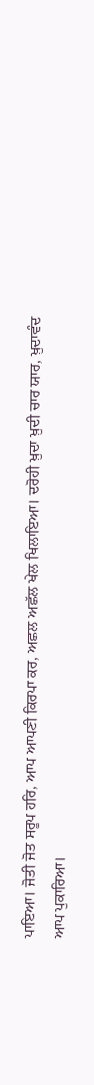ਪਾਇਆ। ਜੋਤੀ ਜੋਤ ਸਰੂਪ ਹਰਿ, ਆਪ ਆਪਣੀ ਕਿਰਪਾ ਕਰ, ਅਛਲ ਅਛੱਲ ਖੇਲ ਖਿਲਾਇਆ। ਦਰੋਹੀ ਖ਼ੁਦਾ ਖ਼ੁਦੀ ਚਾਰ ਯਾਰ, ਖ਼ੁਦਾਵੰਦ ਆਪ ਪੁਕਾਰਿਆ।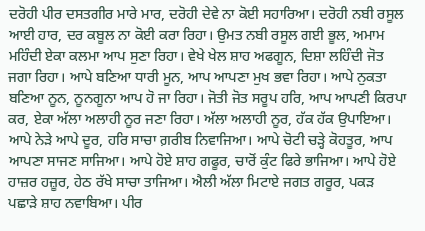ਦਰੋਹੀ ਪੀਰ ਦਸਤਗੀਰ ਮਾਰੇ ਮਾਰ, ਦਰੋਹੀ ਦੇਵੇ ਨਾ ਕੋਈ ਸਹਾਰਿਆ। ਦਰੋਹੀ ਨਬੀ ਰਸੂਲ ਆਈ ਹਾਰ, ਦਰ ਕਬੂਲ ਨਾ ਕੋਈ ਕਰਾ ਰਿਹਾ। ਉਮਤ ਨਬੀ ਰਸੂਲ ਗਈ ਭੂਲ, ਅਮਾਮ ਮਹਿੰਦੀ ਏਕਾ ਕਲਮਾ ਆਪ ਸੁਣਾ ਰਿਹਾ। ਵੇਖੇ ਖੇਲ ਸ਼ਾਹ ਅਫਗੂਨ, ਦਿਸ਼ਾ ਲਹਿੰਦੀ ਜੋਤ ਜਗਾ ਰਿਹਾ। ਆਪੇ ਬਣਿਆ ਧਾਰੀ ਮੂਨ, ਆਪ ਆਪਣਾ ਮੁਖ ਭਵਾ ਰਿਹਾ। ਆਪੇ ਨੁਕਤਾ ਬਣਿਆ ਨੂਨ, ਨੂਨਗੂਨਾ ਆਪ ਹੋ ਜਾ ਰਿਹਾ। ਜੋਤੀ ਜੋਤ ਸਰੂਪ ਹਰਿ, ਆਪ ਆਪਣੀ ਕਿਰਪਾ ਕਰ, ਏਕਾ ਅੱਲਾ ਅਲਾਹੀ ਨੂਰ ਜਣਾ ਰਿਹਾ। ਅੱਲਾ ਅਲਾਹੀ ਨੂਰ, ਹੱਕ ਹੱਕ ਉਪਾਇਆ। ਆਪੇ ਨੇੜੇ ਆਪੇ ਦੂਰ, ਹਰਿ ਸਾਚਾ ਗ਼ਰੀਬ ਨਿਵਾਜਿਆ। ਆਪੇ ਚੋਟੀ ਚੜ੍ਹੇ ਕੋਹਤੂਰ, ਆਪ ਆਪਣਾ ਸਾਜਣ ਸਾਜਿਆ। ਆਪੇ ਹੋਏ ਸ਼ਾਹ ਗਫੂਰ, ਚਾਰੋਂ ਕੁੰਟ ਫਿਰੇ ਭਾਜਿਆ। ਆਪੇ ਹੋਏ ਹਾਜ਼ਰ ਹਜ਼ੂਰ, ਹੇਠ ਰੱਖੇ ਸਾਚਾ ਤਾਜਿਆ। ਐਲੀ ਅੱਲਾ ਮਿਟਾਏ ਜਗਤ ਗਰੂਰ, ਪਕੜ ਪਛਾੜੇ ਸ਼ਾਹ ਨਵਾਬਿਆ। ਪੀਰ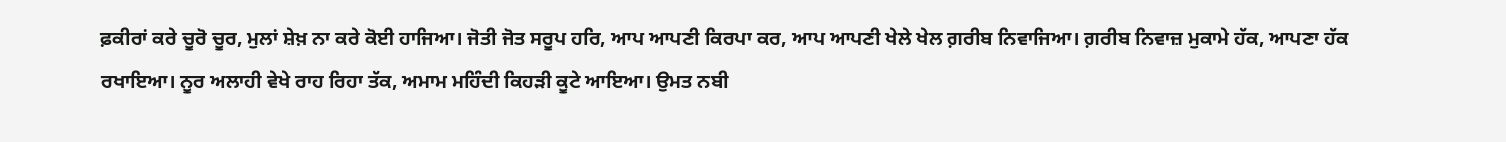ਫ਼ਕੀਰਾਂ ਕਰੇ ਚੂਰੋ ਚੂਰ, ਮੁਲਾਂ ਸ਼ੇਖ਼ ਨਾ ਕਰੇ ਕੋਈ ਹਾਜਿਆ। ਜੋਤੀ ਜੋਤ ਸਰੂਪ ਹਰਿ, ਆਪ ਆਪਣੀ ਕਿਰਪਾ ਕਰ, ਆਪ ਆਪਣੀ ਖੇਲੇ ਖੇਲ ਗ਼ਰੀਬ ਨਿਵਾਜਿਆ। ਗ਼ਰੀਬ ਨਿਵਾਜ਼ ਮੁਕਾਮੇ ਹੱਕ, ਆਪਣਾ ਹੱਕ ਰਖਾਇਆ। ਨੂਰ ਅਲਾਹੀ ਵੇਖੇ ਰਾਹ ਰਿਹਾ ਤੱਕ, ਅਮਾਮ ਮਹਿੰਦੀ ਕਿਹੜੀ ਕੂਟੇ ਆਇਆ। ਉਮਤ ਨਬੀ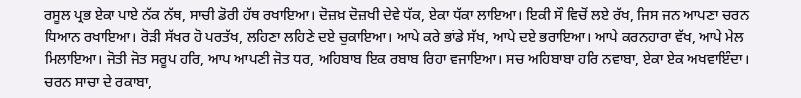ਰਸੂਲ ਪ੍ਰਭ ਏਕਾ ਪਾਏ ਨੱਕ ਨੱਥ, ਸਾਚੀ ਡੋਰੀ ਹੱਥ ਰਖਾਇਆ। ਦੋਜ਼ਖ਼ ਦੋਜ਼ਖੀ ਦੇਵੇ ਧੱਕ, ਏਕਾ ਧੱਕਾ ਲਾਇਆ। ਇਕੀ ਸੌ ਵਿਚੋਂ ਲਏ ਰੱਖ, ਜਿਸ ਜਨ ਆਪਣਾ ਚਰਨ ਧਿਆਨ ਰਖਾਇਆ। ਰੋੜੀ ਸੱਖਰ ਹੋ ਪਰਤੱਖ, ਲਹਿਣਾ ਲਹਿਣੇ ਦਏ ਚੁਕਾਇਆ। ਆਪੇ ਕਰੇ ਭਾਂਡੇ ਸੱਖ, ਆਪੇ ਦਏ ਭਰਾਇਆ। ਆਪੇ ਕਰਨਹਾਰਾ ਵੱਖ, ਆਪੇ ਮੇਲ ਮਿਲਾਇਆ। ਜੋਤੀ ਜੋਤ ਸਰੂਪ ਹਰਿ, ਆਪ ਆਪਣੀ ਜੋਤ ਧਰ, ਅਹਿਬਾਬ ਇਕ ਰਬਾਬ ਰਿਹਾ ਵਜਾਇਆ। ਸਚ ਅਹਿਬਾਬਾ ਹਰਿ ਨਵਾਬਾ, ਏਕਾ ਏਕ ਅਖਵਾਇੰਦਾ। ਚਰਨ ਸਾਚਾ ਦੇ ਰਕਾਬਾ,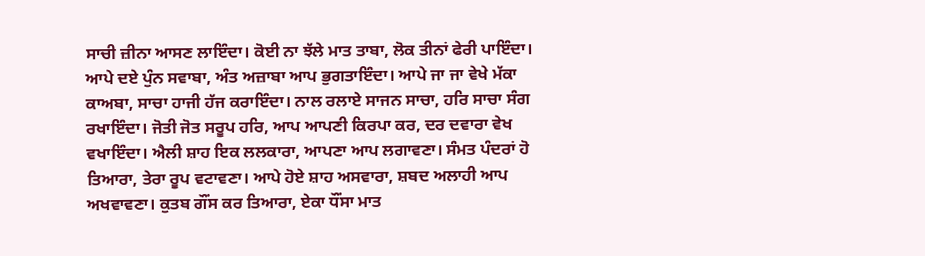ਸਾਚੀ ਜ਼ੀਨਾ ਆਸਣ ਲਾਇੰਦਾ। ਕੋਈ ਨਾ ਝੱਲੇ ਮਾਤ ਤਾਬਾ, ਲੋਕ ਤੀਨਾਂ ਫੇਰੀ ਪਾਇੰਦਾ। ਆਪੇ ਦਏ ਪੁੰਨ ਸਵਾਬਾ, ਅੰਤ ਅਜ਼ਾਬਾ ਆਪ ਭੁਗਤਾਇੰਦਾ। ਆਪੇ ਜਾ ਜਾ ਵੇਖੇ ਮੱਕਾ ਕਾਅਬਾ, ਸਾਚਾ ਹਾਜੀ ਹੱਜ ਕਰਾਇੰਦਾ। ਨਾਲ ਰਲਾਏ ਸਾਜਨ ਸਾਚਾ, ਹਰਿ ਸਾਚਾ ਸੰਗ ਰਖਾਇੰਦਾ। ਜੋਤੀ ਜੋਤ ਸਰੂਪ ਹਰਿ, ਆਪ ਆਪਣੀ ਕਿਰਪਾ ਕਰ, ਦਰ ਦਵਾਰਾ ਵੇਖ ਵਖਾਇੰਦਾ। ਐਲੀ ਸ਼ਾਹ ਇਕ ਲਲਕਾਰਾ, ਆਪਣਾ ਆਪ ਲਗਾਵਣਾ। ਸੰਮਤ ਪੰਦਰਾਂ ਹੋ ਤਿਆਰਾ, ਤੇਰਾ ਰੂਪ ਵਟਾਵਣਾ। ਆਪੇ ਹੋਏ ਸ਼ਾਹ ਅਸਵਾਰਾ, ਸ਼ਬਦ ਅਲਾਹੀ ਆਪ ਅਖਵਾਵਣਾ। ਕੁਤਬ ਗੌਂਸ ਕਰ ਤਿਆਰਾ, ਏਕਾ ਧੌਂਸਾ ਮਾਤ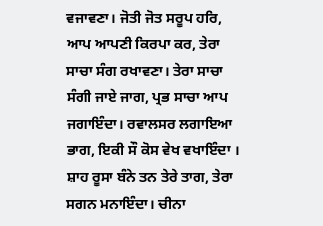ਵਜਾਵਣਾ। ਜੋਤੀ ਜੋਤ ਸਰੂਪ ਹਰਿ, ਆਪ ਆਪਣੀ ਕਿਰਪਾ ਕਰ, ਤੇਰਾ ਸਾਚਾ ਸੰਗ ਰਖਾਵਣਾ। ਤੇਰਾ ਸਾਚਾ ਸੰਗੀ ਜਾਏ ਜਾਗ, ਪ੍ਰਭ ਸਾਚਾ ਆਪ ਜਗਾਇੰਦਾ। ਰਵਾਲਸਰ ਲਗਾਇਆ ਭਾਗ, ਇਕੀ ਸੌ ਕੋਸ ਵੇਖ ਵਖਾਇੰਦਾ । ਸ਼ਾਹ ਰੂਸਾ ਬੰਨੇ ਤਨ ਤੇਰੇ ਤਾਗ, ਤੇਰਾ ਸਗਨ ਮਨਾਇੰਦਾ। ਚੀਨਾ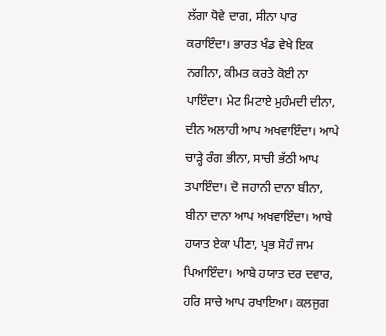ਲੱਗਾ ਧੋਵੇ ਦਾਗ, ਸੀਨਾ ਪਾਰ ਕਰਾਇੰਦਾ। ਭਾਰਤ ਖੰਡ ਵੇਖੇ ਇਕ ਨਗੀਨਾ, ਕੀਮਤ ਕਰਤੇ ਕੋਈ ਨਾ ਪਾਇੰਦਾ। ਮੇਟ ਮਿਟਾਏ ਮੁਹੰਮਦੀ ਦੀਨਾ, ਦੀਨ ਅਲਾਹੀ ਆਪ ਅਖਵਾਇੰਦਾ। ਆਪੇ ਚਾੜ੍ਹੇ ਰੰਗ ਭੀਨਾ, ਸਾਚੀ ਭੱਠੀ ਆਪ ਤਪਾਇੰਦਾ। ਦੋ ਜਹਾਨੀ ਦਾਨਾ ਬੀਨਾ, ਬੀਨਾ ਦਾਨਾ ਆਪ ਅਖਵਾਇੰਦਾ। ਆਬੇ ਹਯਾਤ ਏਕਾ ਪੀਣਾ, ਪ੍ਰਭ ਸੋਹੰ ਜਾਮ ਪਿਆਇੰਦਾ। ਆਬੇ ਹਯਾਤ ਦਰ ਦਵਾਰ, ਹਰਿ ਸਾਚੇ ਆਪ ਰਖਾਇਆ। ਕਲਜੁਗ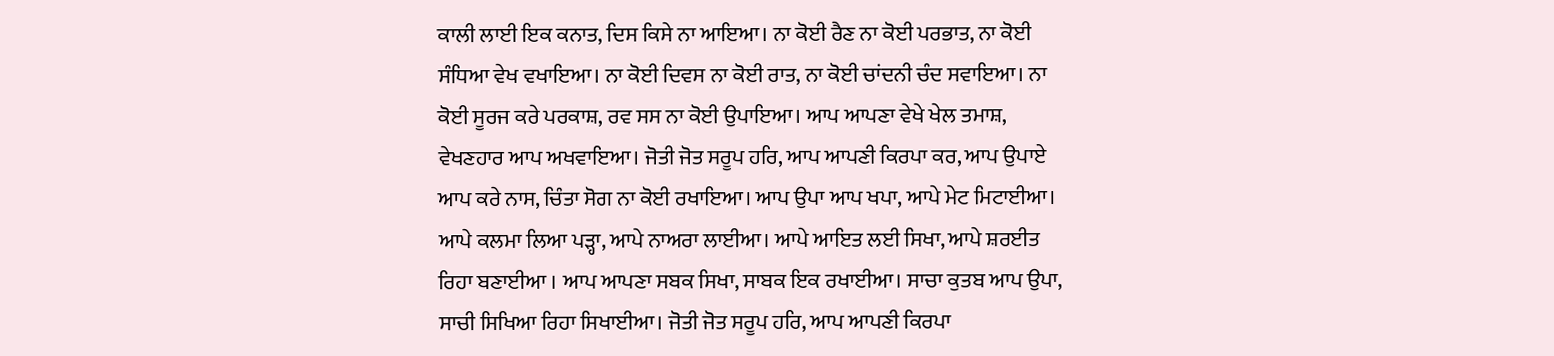ਕਾਲੀ ਲਾਈ ਇਕ ਕਨਾਤ, ਦਿਸ ਕਿਸੇ ਨਾ ਆਇਆ। ਨਾ ਕੋਈ ਰੈਣ ਨਾ ਕੋਈ ਪਰਭਾਤ, ਨਾ ਕੋਈ ਸੰਧਿਆ ਵੇਖ ਵਖਾਇਆ। ਨਾ ਕੋਈ ਦਿਵਸ ਨਾ ਕੋਈ ਰਾਤ, ਨਾ ਕੋਈ ਚਾਂਦਨੀ ਚੰਦ ਸਵਾਇਆ। ਨਾ ਕੋਈ ਸੂਰਜ ਕਰੇ ਪਰਕਾਸ਼, ਰਵ ਸਸ ਨਾ ਕੋਈ ਉਪਾਇਆ। ਆਪ ਆਪਣਾ ਵੇਖੇ ਖੇਲ ਤਮਾਸ਼, ਵੇਖਣਹਾਰ ਆਪ ਅਖਵਾਇਆ। ਜੋਤੀ ਜੋਤ ਸਰੂਪ ਹਰਿ, ਆਪ ਆਪਣੀ ਕਿਰਪਾ ਕਰ, ਆਪ ਉਪਾਏ ਆਪ ਕਰੇ ਨਾਸ, ਚਿੰਤਾ ਸੋਗ ਨਾ ਕੋਈ ਰਖਾਇਆ। ਆਪ ਉਪਾ ਆਪ ਖਪਾ, ਆਪੇ ਮੇਟ ਮਿਟਾਈਆ। ਆਪੇ ਕਲਮਾ ਲਿਆ ਪੜ੍ਹਾ, ਆਪੇ ਨਾਅਰਾ ਲਾਈਆ। ਆਪੇ ਆਇਤ ਲਈ ਸਿਖਾ, ਆਪੇ ਸ਼ਰਈਤ ਰਿਹਾ ਬਣਾਈਆ । ਆਪ ਆਪਣਾ ਸਬਕ ਸਿਖਾ, ਸਾਬਕ ਇਕ ਰਖਾਈਆ। ਸਾਚਾ ਕੁਤਬ ਆਪ ਉਪਾ, ਸਾਚੀ ਸਿਖਿਆ ਰਿਹਾ ਸਿਖਾਈਆ। ਜੋਤੀ ਜੋਤ ਸਰੂਪ ਹਰਿ, ਆਪ ਆਪਣੀ ਕਿਰਪਾ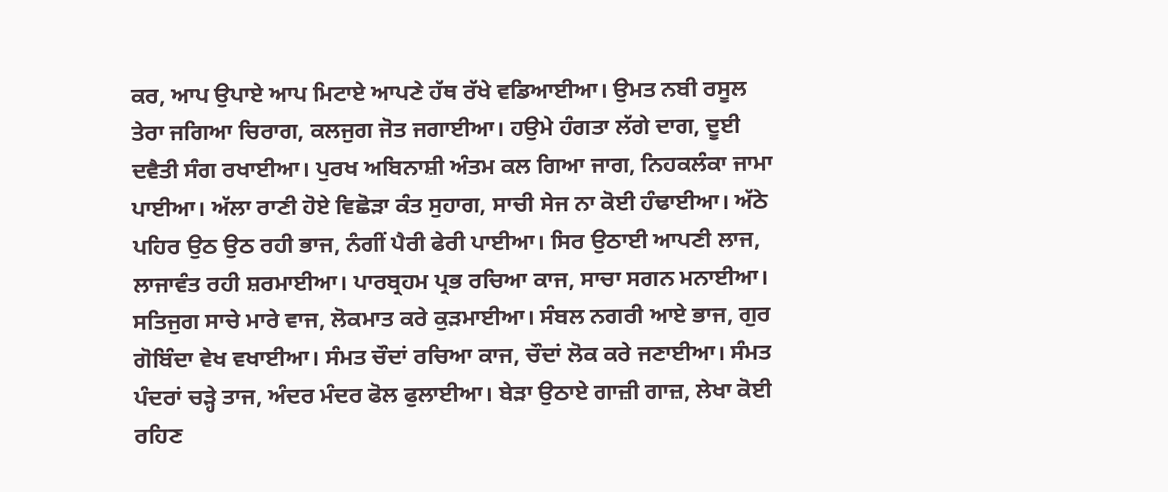ਕਰ, ਆਪ ਉਪਾਏ ਆਪ ਮਿਟਾਏ ਆਪਣੇ ਹੱਥ ਰੱਖੇ ਵਡਿਆਈਆ। ਉਮਤ ਨਬੀ ਰਸੂਲ ਤੇਰਾ ਜਗਿਆ ਚਿਰਾਗ, ਕਲਜੁਗ ਜੋਤ ਜਗਾਈਆ। ਹਉਮੇ ਹੰਗਤਾ ਲੱਗੇ ਦਾਗ, ਦੂਈ ਦਵੈਤੀ ਸੰਗ ਰਖਾਈਆ। ਪੁਰਖ ਅਬਿਨਾਸ਼ੀ ਅੰਤਮ ਕਲ ਗਿਆ ਜਾਗ, ਨਿਹਕਲੰਕਾ ਜਾਮਾ ਪਾਈਆ। ਅੱਲਾ ਰਾਣੀ ਹੋਏ ਵਿਛੋੜਾ ਕੰਤ ਸੁਹਾਗ, ਸਾਚੀ ਸੇਜ ਨਾ ਕੋਈ ਹੰਢਾਈਆ। ਅੱਠੇ ਪਹਿਰ ਉਠ ਉਠ ਰਹੀ ਭਾਜ, ਨੰਗੀਂ ਪੈਰੀ ਫੇਰੀ ਪਾਈਆ। ਸਿਰ ਉਠਾਈ ਆਪਣੀ ਲਾਜ, ਲਾਜਾਵੰਤ ਰਹੀ ਸ਼ਰਮਾਈਆ। ਪਾਰਬ੍ਰਹਮ ਪ੍ਰਭ ਰਚਿਆ ਕਾਜ, ਸਾਚਾ ਸਗਨ ਮਨਾਈਆ। ਸਤਿਜੁਗ ਸਾਚੇ ਮਾਰੇ ਵਾਜ, ਲੋਕਮਾਤ ਕਰੇ ਕੁੜਮਾਈਆ। ਸੰਬਲ ਨਗਰੀ ਆਏ ਭਾਜ, ਗੁਰ ਗੋਬਿੰਦਾ ਵੇਖ ਵਖਾਈਆ। ਸੰਮਤ ਚੌਦਾਂ ਰਚਿਆ ਕਾਜ, ਚੌਦਾਂ ਲੋਕ ਕਰੇ ਜਣਾਈਆ। ਸੰਮਤ ਪੰਦਰਾਂ ਚੜ੍ਹੇ ਤਾਜ, ਅੰਦਰ ਮੰਦਰ ਫੋਲ ਫੁਲਾਈਆ। ਬੇੜਾ ਉਠਾਏ ਗਾਜ਼ੀ ਗਾਜ਼, ਲੇਖਾ ਕੋਈ ਰਹਿਣ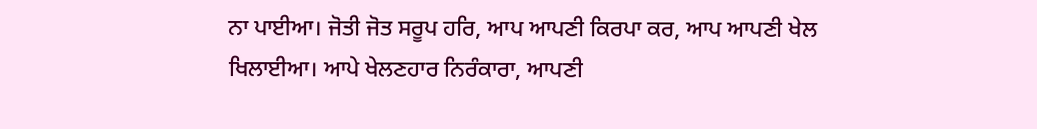ਨਾ ਪਾਈਆ। ਜੋਤੀ ਜੋਤ ਸਰੂਪ ਹਰਿ, ਆਪ ਆਪਣੀ ਕਿਰਪਾ ਕਰ, ਆਪ ਆਪਣੀ ਖੇਲ ਖਿਲਾਈਆ। ਆਪੇ ਖੇਲਣਹਾਰ ਨਿਰੰਕਾਰਾ, ਆਪਣੀ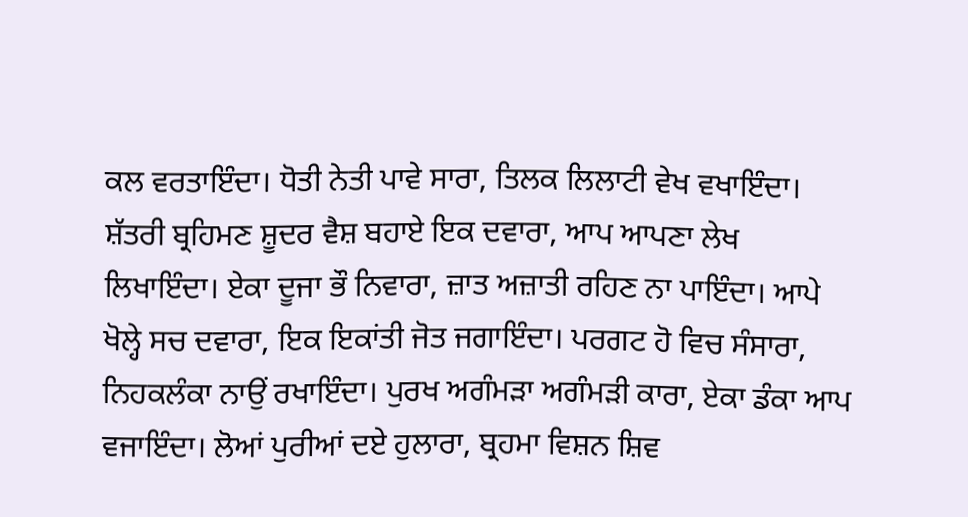ਕਲ ਵਰਤਾਇੰਦਾ। ਧੋਤੀ ਨੇਤੀ ਪਾਵੇ ਸਾਰਾ, ਤਿਲਕ ਲਿਲਾਟੀ ਵੇਖ ਵਖਾਇੰਦਾ। ਸ਼ੱਤਰੀ ਬ੍ਰਹਿਮਣ ਸ਼ੂਦਰ ਵੈਸ਼ ਬਹਾਏ ਇਕ ਦਵਾਰਾ, ਆਪ ਆਪਣਾ ਲੇਖ ਲਿਖਾਇੰਦਾ। ਏਕਾ ਦੂਜਾ ਭੌ ਨਿਵਾਰਾ, ਜ਼ਾਤ ਅਜ਼ਾਤੀ ਰਹਿਣ ਨਾ ਪਾਇੰਦਾ। ਆਪੇ ਖੋਲ੍ਹੇ ਸਚ ਦਵਾਰਾ, ਇਕ ਇਕਾਂਤੀ ਜੋਤ ਜਗਾਇੰਦਾ। ਪਰਗਟ ਹੋ ਵਿਚ ਸੰਸਾਰਾ, ਨਿਹਕਲੰਕਾ ਨਾਉਂ ਰਖਾਇੰਦਾ। ਪੁਰਖ ਅਗੰਮੜਾ ਅਗੰਮੜੀ ਕਾਰਾ, ਏਕਾ ਡੰਕਾ ਆਪ ਵਜਾਇੰਦਾ। ਲੋਆਂ ਪੁਰੀਆਂ ਦਏ ਹੁਲਾਰਾ, ਬ੍ਰਹਮਾ ਵਿਸ਼ਨ ਸ਼ਿਵ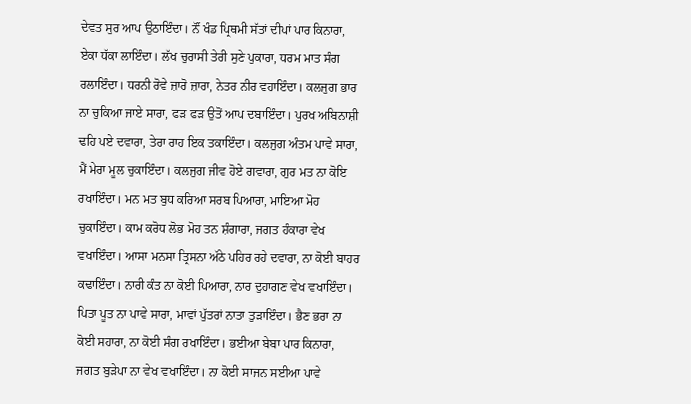ਦੇਵਤ ਸੁਰ ਆਪ ਉਠਾਇੰਦਾ। ਨੌਂ ਖੰਡ ਪ੍ਰਿਥਮੀ ਸੱਤਾਂ ਦੀਪਾਂ ਪਾਰ ਕਿਨਾਰਾ, ਏਕਾ ਧੱਕਾ ਲਾਇੰਦਾ। ਲੱਖ ਚੁਰਾਸੀ ਤੇਰੀ ਸੁਣੇ ਪੁਕਾਰਾ, ਧਰਮ ਮਾਤ ਸੰਗ ਰਲਾਇੰਦਾ। ਧਰਨੀ ਰੋਵੇ ਜ਼ਾਰੋ ਜ਼ਾਰਾ, ਨੇਤਰ ਨੀਰ ਵਹਾਇੰਦਾ। ਕਲਜੁਗ ਭਾਰ ਨਾ ਚੁਕਿਆ ਜਾਏ ਸਾਰਾ, ਫੜ ਫੜ ਉਤੋਂ ਆਪ ਦਬਾਇੰਦਾ। ਪੁਰਖ ਅਬਿਨਾਸ਼ੀ ਢਹਿ ਪਏ ਦਵਾਰਾ, ਤੇਰਾ ਰਾਹ ਇਕ ਤਕਾਇੰਦਾ। ਕਲਜੁਗ ਅੰਤਮ ਪਾਵੇ ਸਾਰਾ, ਮੈਂ ਮੇਰਾ ਮੂਲ ਚੁਕਾਇੰਦਾ। ਕਲਜੁਗ ਜੀਵ ਹੋਏ ਗਵਾਰਾ, ਗੁਰ ਮਤ ਨਾ ਕੋਇ ਰਖਾਇੰਦਾ। ਮਨ ਮਤ ਬੁਧ ਕਰਿਆ ਸਰਬ ਪਿਆਰਾ, ਮਾਇਆ ਮੋਹ ਚੁਕਾਇੰਦਾ। ਕਾਮ ਕਰੋਧ ਲੋਭ ਮੋਹ ਤਨ ਸ਼ੰਗਾਰਾ, ਜਗਤ ਹੰਕਾਰਾ ਵੇਖ ਵਖਾਇੰਦਾ। ਆਸਾ ਮਨਸਾ ਤ੍ਰਿਸਨਾ ਅੱਠੇ ਪਹਿਰ ਰਹੇ ਦਵਾਰਾ, ਨਾ ਕੋਈ ਬਾਹਰ ਕਢਾਇੰਦਾ। ਨਾਰੀ ਕੰਤ ਨਾ ਕੋਈ ਪਿਆਰਾ, ਨਾਰ ਦੁਹਾਗਣ ਵੇਖ ਵਖਾਇੰਦਾ। ਪਿਤਾ ਪੂਤ ਨਾ ਪਾਵੇ ਸਾਰਾ, ਮਾਵਾਂ ਪੁੱਤਰਾਂ ਨਾਤਾ ਤੁੜਾਇੰਦਾ। ਭੈਣ ਭਰਾ ਨਾ ਕੋਈ ਸਹਾਰਾ, ਨਾ ਕੋਈ ਸੰਗ ਰਖਾਇੰਦਾ। ਭਈਆ ਬੇਬਾ ਪਾਰ ਕਿਨਾਰਾ, ਜਗਤ ਬੁੜੇਪਾ ਨਾ ਵੇਖ ਵਖਾਇੰਦਾ। ਨਾ ਕੋਈ ਸਾਜਨ ਸਈਆ ਪਾਵੇ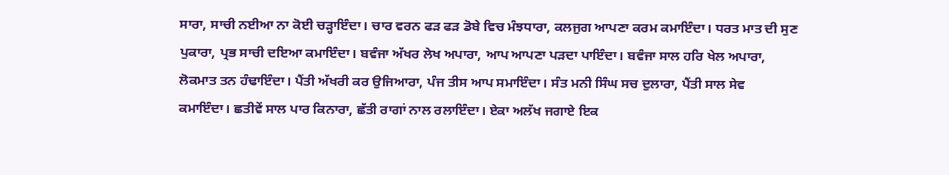ਸਾਰਾ, ਸਾਚੀ ਨਈਆ ਨਾ ਕੋਈ ਚੜ੍ਹਾਇੰਦਾ। ਚਾਰ ਵਰਨ ਫੜ ਫੜ ਡੋਬੇ ਵਿਚ ਮੰਝਧਾਰਾ, ਕਲਜੁਗ ਆਪਣਾ ਕਰਮ ਕਮਾਇੰਦਾ। ਧਰਤ ਮਾਤ ਦੀ ਸੁਣ ਪੁਕਾਰਾ, ਪ੍ਰਭ ਸਾਚੀ ਦਇਆ ਕਮਾਇੰਦਾ। ਬਵੰਜਾ ਅੱਖਰ ਲੇਖ ਅਪਾਰਾ, ਆਪ ਆਪਣਾ ਪੜਦਾ ਪਾਇੰਦਾ। ਬਵੰਜਾ ਸਾਲ ਹਰਿ ਖੇਲ ਅਪਾਰਾ, ਲੋਕਮਾਤ ਤਨ ਹੰਢਾਇੰਦਾ। ਪੈਂਤੀ ਅੱਖਰੀ ਕਰ ਉਜਿਆਰਾ, ਪੰਜ ਤੀਸ ਆਪ ਸਮਾਇੰਦਾ। ਸੰਤ ਮਨੀ ਸਿੰਘ ਸਚ ਦੁਲਾਰਾ, ਪੈਂਤੀ ਸਾਲ ਸੇਵ ਕਮਾਇੰਦਾ। ਛਤੀਵੇਂ ਸਾਲ ਪਾਰ ਕਿਨਾਰਾ, ਛੱਤੀ ਰਾਗਾਂ ਨਾਲ ਰਲਾਇੰਦਾ। ਏਕਾ ਅਲੱਖ ਜਗਾਏ ਇਕ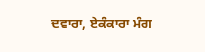ਦਵਾਰਾ, ਏਕੰਕਾਰਾ ਮੰਗ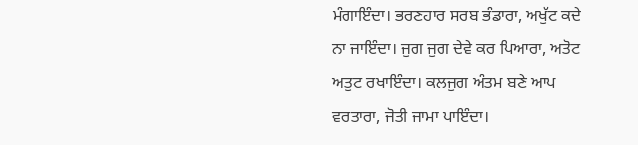ਮੰਗਾਇੰਦਾ। ਭਰਣਹਾਰ ਸਰਬ ਭੰਡਾਰਾ, ਅਖੁੱਟ ਕਦੇ ਨਾ ਜਾਇੰਦਾ। ਜੁਗ ਜੁਗ ਦੇਵੇ ਕਰ ਪਿਆਰਾ, ਅਤੋਟ ਅਤੁਟ ਰਖਾਇੰਦਾ। ਕਲਜੁਗ ਅੰਤਮ ਬਣੇ ਆਪ ਵਰਤਾਰਾ, ਜੋਤੀ ਜਾਮਾ ਪਾਇੰਦਾ।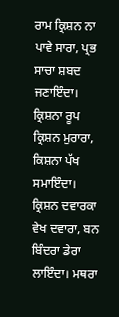ਰਾਮ ਕ੍ਰਿਸ਼ਨ ਨਾ ਪਾਵੇ ਸਾਰਾ, ਪ੍ਰਭ ਸਾਚਾ ਸ਼ਬਦ ਜਣਾਇੰਦਾ। ਕ੍ਰਿਸ਼ਨਾ ਰੂਪ ਕ੍ਰਿਸ਼ਨ ਮੁਰਾਰਾ, ਕਿਸ਼ਨਾ ਪੱਖ ਸਮਾਇੰਦਾ। ਕ੍ਰਿਸ਼ਨ ਦਵਾਰਕਾ ਵੇਖ ਦਵਾਰਾ, ਬਨ ਬਿੰਦਰਾ ਡੇਰਾ ਲਾਇੰਦਾ। ਮਥਰਾ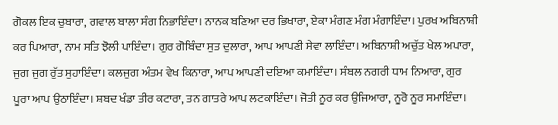ਗੋਕਲ ਇਕ ਚੁਬਾਰਾ, ਗਵਾਲ ਬਾਲਾ ਸੰਗ ਨਿਭਾਇੰਦਾ। ਨਾਨਕ ਬਣਿਆ ਦਰ ਭਿਖਾਰਾ, ਏਕਾ ਮੰਗਣ ਮੰਗ ਮੰਗਾਇੰਦਾ। ਪੁਰਖ ਅਬਿਨਾਸ਼ੀ ਕਰ ਪਿਆਰਾ, ਨਾਮ ਸਤਿ ਝੋਲੀ ਪਾਇੰਦਾ। ਗੁਰ ਗੋਬਿੰਦਾ ਸੁਤ ਦੁਲਾਰਾ, ਆਪ ਆਪਣੀ ਸੇਵਾ ਲਾਇੰਦਾ। ਅਬਿਨਾਸ਼ੀ ਅਚੁੱਤ ਖੇਲ ਅਪਾਰਾ, ਜੁਗ ਜੁਗ ਰੁੱਤ ਸੁਹਾਇੰਦਾ। ਕਲਜੁਗ ਅੰਤਮ ਵੇਖ ਕਿਨਾਰਾ, ਆਪ ਆਪਣੀ ਦਇਆ ਕਮਾਇੰਦਾ। ਸੰਬਲ ਨਗਰੀ ਧਾਮ ਨਿਆਰਾ, ਗੁਰ ਪੂਰਾ ਆਪ ਉਠਾਇੰਦਾ। ਸ਼ਬਦ ਖੰਡਾ ਤੀਰ ਕਟਾਰਾ, ਤਨ ਗਾਤਰੇ ਆਪ ਲਟਕਾਇੰਦਾ। ਜੋਤੀ ਨੂਰ ਕਰ ਉਜਿਆਰਾ, ਨੂਰੋ ਨੂਰ ਸਮਾਇੰਦਾ।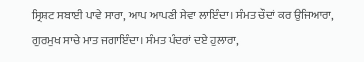ਸ੍ਰਿਸ਼ਟ ਸਬਾਈ ਪਾਵੇ ਸਾਰਾ, ਆਪ ਆਪਣੀ ਸੇਵਾ ਲਾਇੰਦਾ। ਸੰਮਤ ਚੌਦਾਂ ਕਰ ਉਜਿਆਰਾ, ਗੁਰਮੁਖ ਸਾਚੇ ਮਾਤ ਜਗਾਇੰਦਾ। ਸੰਮਤ ਪੰਦਰਾਂ ਦਏ ਹੁਲਾਰਾ,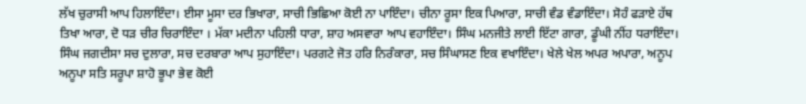ਲੱਖ ਚੁਰਾਸੀ ਆਪ ਹਿਲਾਇੰਦਾ। ਈਸਾ ਮੂਸਾ ਦਰ ਭਿਖਾਰਾ, ਸਾਚੀ ਭਿਛਿਆ ਕੋਈ ਨਾ ਪਾਇੰਦਾ। ਚੀਨਾ ਰੂਸਾ ਇਕ ਪਿਆਰਾ, ਸਾਚੀ ਵੰਡ ਵੰਡਾਇੰਦਾ। ਸੋਹੰ ਫੜਾਏ ਹੱਥ ਤਿਖਾ ਆਰਾ, ਦੋ ਧੜ ਚੀਰ ਚਿਰਾਇੰਦਾ । ਮੱਕਾ ਮਦੀਨਾ ਪਹਿਲੀ ਧਾਰਾ, ਸ਼ਾਹ ਅਸਵਾਰਾ ਆਪ ਵਹਾਇੰਦਾ। ਸਿੰਘ ਮਨਜੀਤੇ ਲਾਈ ਇੱਟਾ ਗਾਰਾ, ਡੂੰਘੀ ਨੀਂਹ ਧਰਾਇੰਦਾ। ਸਿੰਘ ਜਗਦੀਸਾ ਸਚ ਦੁਲਾਰਾ, ਸਚ ਦਰਬਾਰਾ ਆਪ ਸੁਹਾਇੰਦਾ। ਪਰਗਟੇ ਜੋਤ ਹਰਿ ਨਿਰੰਕਾਰਾ, ਸਚ ਸਿੰਘਾਸਣ ਇਕ ਵਖਾਇੰਦਾ। ਖੇਲੇ ਖੇਲ ਅਪਰ ਅਪਾਰਾ, ਅਨੂਪ ਅਨੂਪਾ ਸਤਿ ਸਰੂਪਾ ਸ਼ਾਹੋ ਭੂਪਾ ਭੇਵ ਕੋਈ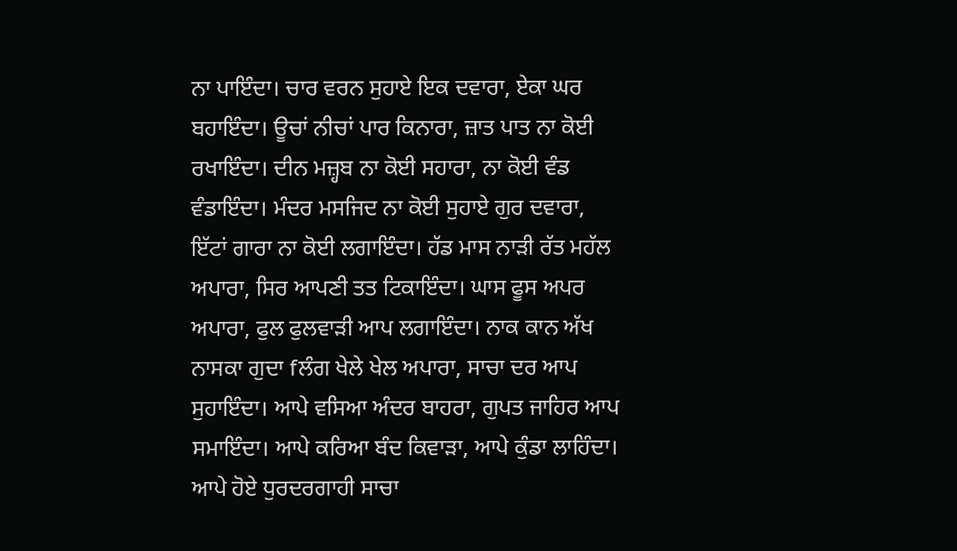ਨਾ ਪਾਇੰਦਾ। ਚਾਰ ਵਰਨ ਸੁਹਾਏ ਇਕ ਦਵਾਰਾ, ਏਕਾ ਘਰ ਬਹਾਇੰਦਾ। ਊਚਾਂ ਨੀਚਾਂ ਪਾਰ ਕਿਨਾਰਾ, ਜ਼ਾਤ ਪਾਤ ਨਾ ਕੋਈ ਰਖਾਇੰਦਾ। ਦੀਨ ਮਜ਼੍ਹਬ ਨਾ ਕੋਈ ਸਹਾਰਾ, ਨਾ ਕੋਈ ਵੰਡ ਵੰਡਾਇੰਦਾ। ਮੰਦਰ ਮਸਜਿਦ ਨਾ ਕੋਈ ਸੁਹਾਏ ਗੁਰ ਦਵਾਰਾ, ਇੱਟਾਂ ਗਾਰਾ ਨਾ ਕੋਈ ਲਗਾਇੰਦਾ। ਹੱਡ ਮਾਸ ਨਾੜੀ ਰੱਤ ਮਹੱਲ ਅਪਾਰਾ, ਸਿਰ ਆਪਣੀ ਤਤ ਟਿਕਾਇੰਦਾ। ਘਾਸ ਫੂਸ ਅਪਰ ਅਪਾਰਾ, ਫੁਲ ਫੁਲਵਾੜੀ ਆਪ ਲਗਾਇੰਦਾ। ਨਾਕ ਕਾਨ ਅੱਖ ਨਾਸਕਾ ਗੁਦਾ fਲੰਗ ਖੇਲੇ ਖੇਲ ਅਪਾਰਾ, ਸਾਚਾ ਦਰ ਆਪ ਸੁਹਾਇੰਦਾ। ਆਪੇ ਵਸਿਆ ਅੰਦਰ ਬਾਹਰਾ, ਗੁਪਤ ਜਾਹਿਰ ਆਪ ਸਮਾਇੰਦਾ। ਆਪੇ ਕਰਿਆ ਬੰਦ ਕਿਵਾੜਾ, ਆਪੇ ਕੁੰਡਾ ਲਾਹਿੰਦਾ। ਆਪੇ ਹੋਏ ਧੁਰਦਰਗਾਹੀ ਸਾਚਾ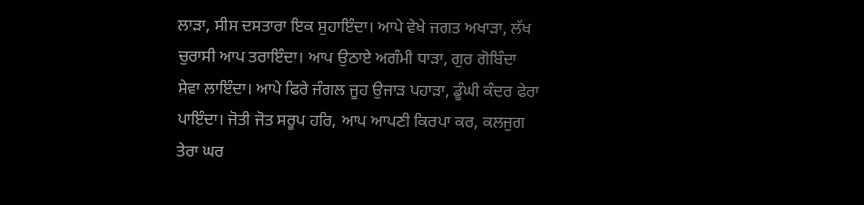ਲਾੜਾ, ਸੀਸ ਦਸਤਾਰਾ ਇਕ ਸੁਹਾਇੰਦਾ। ਆਪੇ ਵੇਖੇ ਜਗਤ ਅਖਾੜਾ, ਲੱਖ ਚੁਰਾਸੀ ਆਪ ਤਰਾਇੰਦਾ। ਆਪ ਉਠਾਏ ਅਗੰਮੀ ਧਾੜਾ, ਗੁਰ ਗੋਬਿੰਦਾ ਸੇਵਾ ਲਾਇੰਦਾ। ਆਪੇ ਫਿਰੇ ਜੰਗਲ ਜੂਹ ਉਜਾੜ ਪਹਾੜਾ, ਡੂੰਘੀ ਕੰਦਰ ਫੇਰਾ ਪਾਇੰਦਾ। ਜੋਤੀ ਜੋਤ ਸਰੂਪ ਹਰਿ, ਆਪ ਆਪਣੀ ਕਿਰਪਾ ਕਰ, ਕਲਜੁਗ ਤੇਰਾ ਘਰ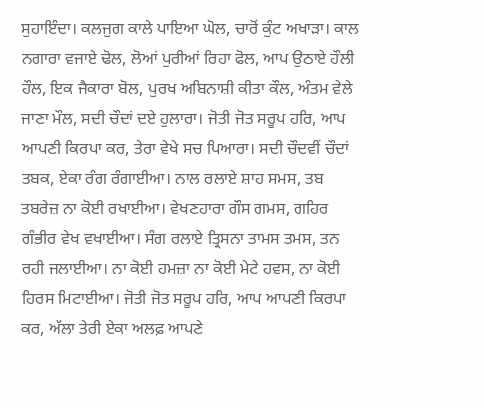ਸੁਹਾਇੰਦਾ। ਕਲਜੁਗ ਕਾਲੇ ਪਾਇਆ ਘੋਲ, ਚਾਰੋਂ ਕੁੰਟ ਅਖਾੜਾ। ਕਾਲ ਨਗਾਰਾ ਵਜਾਏ ਢੋਲ, ਲੋਆਂ ਪੁਰੀਆਂ ਰਿਹਾ ਫੋਲ, ਆਪ ਉਠਾਏ ਹੌਲੀ ਹੌਲ, ਇਕ ਜੈਕਾਰਾ ਬੋਲ, ਪੁਰਖ ਅਬਿਨਾਸ਼ੀ ਕੀਤਾ ਕੌਲ, ਅੰਤਮ ਵੇਲੇ ਜਾਣਾ ਮੌਲ, ਸਦੀ ਚੌਦਾਂ ਦਏ ਹੁਲਾਰਾ। ਜੋਤੀ ਜੋਤ ਸਰੂਪ ਹਰਿ, ਆਪ ਆਪਣੀ ਕਿਰਪਾ ਕਰ, ਤੇਰਾ ਵੇਖੇ ਸਚ ਪਿਆਰਾ। ਸਦੀ ਚੌਦਵੀਂ ਚੌਦਾਂ ਤਬਕ, ਏਕਾ ਰੰਗ ਰੰਗਾਈਆ। ਨਾਲ ਰਲਾਏ ਸ਼ਾਹ ਸਮਸ, ਤਬ ਤਬਰੇਜ਼ ਨਾ ਕੋਈ ਰਖਾਈਆ। ਵੇਖਣਹਾਰਾ ਗੌਸ ਗਮਸ, ਗਹਿਰ ਗੰਭੀਰ ਵੇਖ ਵਖਾਈਆ। ਸੰਗ ਰਲਾਏ ਤ੍ਰਿਸਨਾ ਤਾਮਸ ਤਮਸ, ਤਨ ਰਹੀ ਜਲਾਈਆ। ਨਾ ਕੋਈ ਹਮਜ਼ਾ ਨਾ ਕੋਈ ਮੇਟੇ ਹਵਸ, ਨਾ ਕੋਈ ਹਿਰਸ ਮਿਟਾਈਆ। ਜੋਤੀ ਜੋਤ ਸਰੂਪ ਹਰਿ, ਆਪ ਆਪਣੀ ਕਿਰਪਾ ਕਰ, ਅੱਲਾ ਤੇਰੀ ਏਕਾ ਅਲਫ਼ ਆਪਣੇ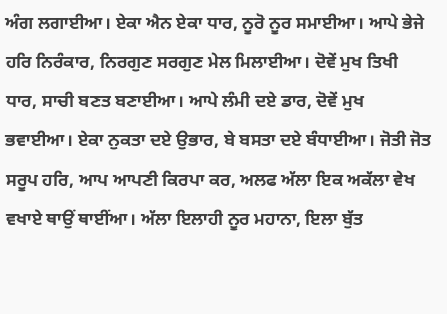ਅੰਗ ਲਗਾਈਆ। ਏਕਾ ਐਨ ਏਕਾ ਧਾਰ, ਨੂਰੋ ਨੂਰ ਸਮਾਈਆ। ਆਪੇ ਭੇਜੇ ਹਰਿ ਨਿਰੰਕਾਰ, ਨਿਰਗੁਣ ਸਰਗੁਣ ਮੇਲ ਮਿਲਾਈਆ। ਦੋਵੇਂ ਮੁਖ ਤਿਖੀ ਧਾਰ, ਸਾਚੀ ਬਣਤ ਬਣਾਈਆ। ਆਪੇ ਲੰਮੀ ਦਏ ਡਾਰ, ਦੋਵੇਂ ਮੁਖ ਭਵਾਈਆ। ਏਕਾ ਨੁਕਤਾ ਦਏ ਉਭਾਰ, ਬੇ ਬਸਤਾ ਦਏ ਬੰਧਾਈਆ। ਜੋਤੀ ਜੋਤ ਸਰੂਪ ਹਰਿ, ਆਪ ਆਪਣੀ ਕਿਰਪਾ ਕਰ, ਅਲਫ ਅੱਲਾ ਇਕ ਅਕੱਲਾ ਵੇਖ ਵਖਾਏ ਥਾਉਂ ਥਾਈਂਆ। ਅੱਲਾ ਇਲਾਹੀ ਨੂਰ ਮਹਾਨਾ, ਇਲਾ ਬੁੱਤ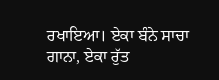ਰਖਾਇਆ। ਏਕਾ ਬੰਨੇ ਸਾਚਾ ਗਾਨਾ, ਏਕਾ ਰੁੱਤ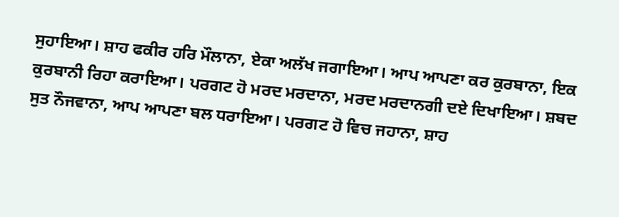ਸੁਹਾਇਆ। ਸ਼ਾਹ ਫਕੀਰ ਹਰਿ ਮੌਲਾਨਾ, ਏਕਾ ਅਲੱਖ ਜਗਾਇਆ। ਆਪ ਆਪਣਾ ਕਰ ਕੁਰਬਾਨਾ, ਇਕ ਕੁਰਬਾਨੀ ਰਿਹਾ ਕਰਾਇਆ। ਪਰਗਟ ਹੋ ਮਰਦ ਮਰਦਾਨਾ, ਮਰਦ ਮਰਦਾਨਗੀ ਦਏ ਦਿਖਾਇਆ। ਸ਼ਬਦ ਸੁਤ ਨੌਜਵਾਨਾ, ਆਪ ਆਪਣਾ ਬਲ ਧਰਾਇਆ। ਪਰਗਟ ਹੋ ਵਿਚ ਜਹਾਨਾ, ਸ਼ਾਹ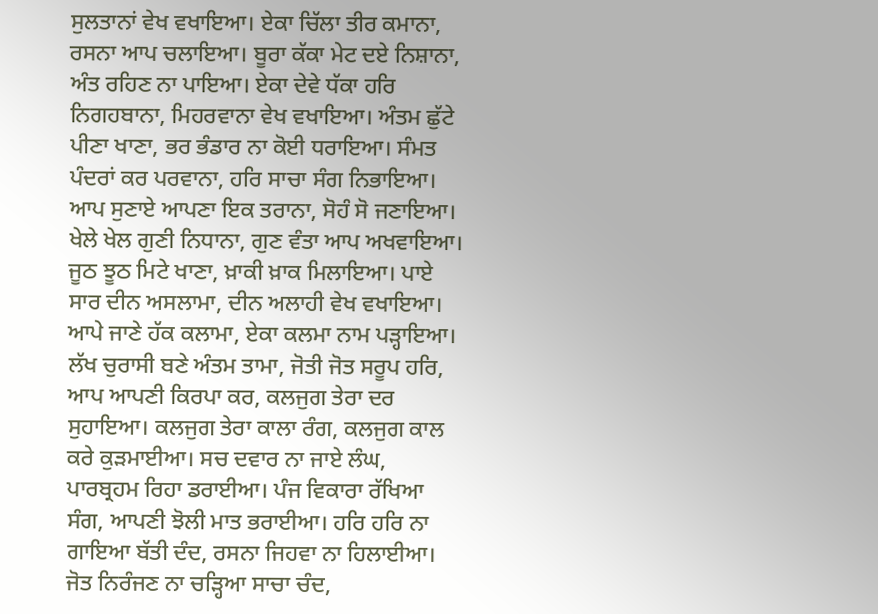ਸੁਲਤਾਨਾਂ ਵੇਖ ਵਖਾਇਆ। ਏਕਾ ਚਿੱਲਾ ਤੀਰ ਕਮਾਨਾ, ਰਸਨਾ ਆਪ ਚਲਾਇਆ। ਬੂਰਾ ਕੱਕਾ ਮੇਟ ਦਏ ਨਿਸ਼ਾਨਾ, ਅੰਤ ਰਹਿਣ ਨਾ ਪਾਇਆ। ਏਕਾ ਦੇਵੇ ਧੱਕਾ ਹਰਿ ਨਿਗਹਬਾਨਾ, ਮਿਹਰਵਾਨਾ ਵੇਖ ਵਖਾਇਆ। ਅੰਤਮ ਛੁੱਟੇ ਪੀਣਾ ਖਾਣਾ, ਭਰ ਭੰਡਾਰ ਨਾ ਕੋਈ ਧਰਾਇਆ। ਸੰਮਤ ਪੰਦਰਾਂ ਕਰ ਪਰਵਾਨਾ, ਹਰਿ ਸਾਚਾ ਸੰਗ ਨਿਭਾਇਆ। ਆਪ ਸੁਣਾਏ ਆਪਣਾ ਇਕ ਤਰਾਨਾ, ਸੋਹੰ ਸੋ ਜਣਾਇਆ। ਖੇਲੇ ਖੇਲ ਗੁਣੀ ਨਿਧਾਨਾ, ਗੁਣ ਵੰਤਾ ਆਪ ਅਖਵਾਇਆ। ਜੂਠ ਝੂਠ ਮਿਟੇ ਖਾਣਾ, ਖ਼ਾਕੀ ਖ਼ਾਕ ਮਿਲਾਇਆ। ਪਾਏ ਸਾਰ ਦੀਨ ਅਸਲਾਮਾ, ਦੀਨ ਅਲਾਹੀ ਵੇਖ ਵਖਾਇਆ। ਆਪੇ ਜਾਣੇ ਹੱਕ ਕਲਾਮਾ, ਏਕਾ ਕਲਮਾ ਨਾਮ ਪੜ੍ਹਾਇਆ। ਲੱਖ ਚੁਰਾਸੀ ਬਣੇ ਅੰਤਮ ਤਾਮਾ, ਜੋਤੀ ਜੋਤ ਸਰੂਪ ਹਰਿ, ਆਪ ਆਪਣੀ ਕਿਰਪਾ ਕਰ, ਕਲਜੁਗ ਤੇਰਾ ਦਰ ਸੁਹਾਇਆ। ਕਲਜੁਗ ਤੇਰਾ ਕਾਲਾ ਰੰਗ, ਕਲਜੁਗ ਕਾਲ ਕਰੇ ਕੁੜਮਾਈਆ। ਸਚ ਦਵਾਰ ਨਾ ਜਾਏ ਲੰਘ, ਪਾਰਬ੍ਰਹਮ ਰਿਹਾ ਡਰਾਈਆ। ਪੰਜ ਵਿਕਾਰਾ ਰੱਖਿਆ ਸੰਗ, ਆਪਣੀ ਝੋਲੀ ਮਾਤ ਭਰਾਈਆ। ਹਰਿ ਹਰਿ ਨਾ ਗਾਇਆ ਬੱਤੀ ਦੰਦ, ਰਸਨਾ ਜਿਹਵਾ ਨਾ ਹਿਲਾਈਆ। ਜੋਤ ਨਿਰੰਜਣ ਨਾ ਚੜ੍ਹਿਆ ਸਾਚਾ ਚੰਦ,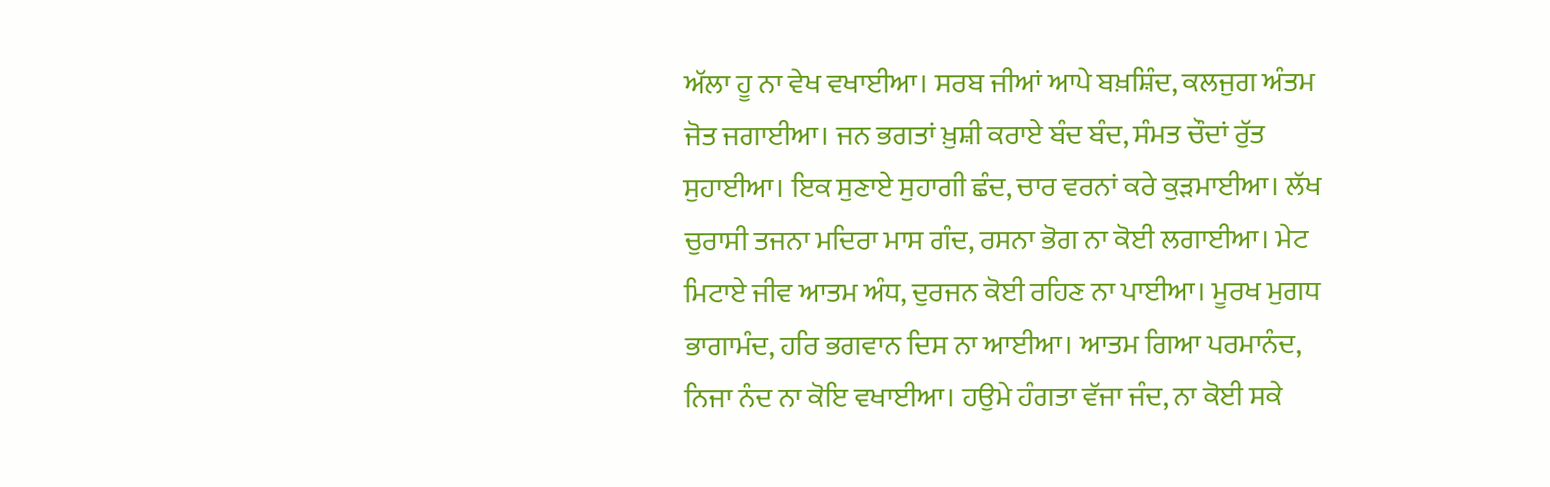ਅੱਲਾ ਹੂ ਨਾ ਵੇਖ ਵਖਾਈਆ। ਸਰਬ ਜੀਆਂ ਆਪੇ ਬਖ਼ਸ਼ਿੰਦ, ਕਲਜੁਗ ਅੰਤਮ ਜੋਤ ਜਗਾਈਆ। ਜਨ ਭਗਤਾਂ ਖ਼ੁਸ਼ੀ ਕਰਾਏ ਬੰਦ ਬੰਦ, ਸੰਮਤ ਚੌਦਾਂ ਰੁੱਤ ਸੁਹਾਈਆ। ਇਕ ਸੁਣਾਏ ਸੁਹਾਗੀ ਛੰਦ, ਚਾਰ ਵਰਨਾਂ ਕਰੇ ਕੁੜਮਾਈਆ। ਲੱਖ ਚੁਰਾਸੀ ਤਜਨਾ ਮਦਿਰਾ ਮਾਸ ਗੰਦ, ਰਸਨਾ ਭੋਗ ਨਾ ਕੋਈ ਲਗਾਈਆ। ਮੇਟ ਮਿਟਾਏ ਜੀਵ ਆਤਮ ਅੰਧ, ਦੁਰਜਨ ਕੋਈ ਰਹਿਣ ਨਾ ਪਾਈਆ। ਮੂਰਖ ਮੁਗਧ ਭਾਗਾਮੰਦ, ਹਰਿ ਭਗਵਾਨ ਦਿਸ ਨਾ ਆਈਆ। ਆਤਮ ਗਿਆ ਪਰਮਾਨੰਦ, ਨਿਜਾ ਨੰਦ ਨਾ ਕੋਇ ਵਖਾਈਆ। ਹਉਮੇ ਹੰਗਤਾ ਵੱਜਾ ਜੰਦ, ਨਾ ਕੋਈ ਸਕੇ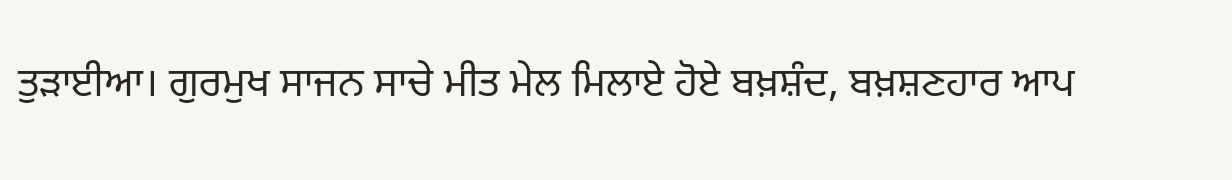ਤੁੜਾਈਆ। ਗੁਰਮੁਖ ਸਾਜਨ ਸਾਚੇ ਮੀਤ ਮੇਲ ਮਿਲਾਏ ਹੋਏ ਬਖ਼ਸ਼ੰਦ, ਬਖ਼ਸ਼ਣਹਾਰ ਆਪ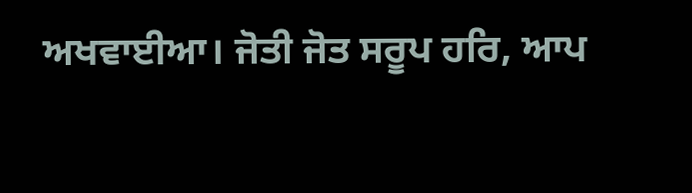ਅਖਵਾਈਆ। ਜੋਤੀ ਜੋਤ ਸਰੂਪ ਹਰਿ, ਆਪ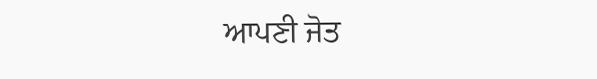ਆਪਣੀ ਜੋਤ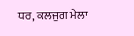ਧਰ, ਕਲਜੁਗ ਮੇਲਾ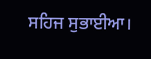ਸਹਿਜ ਸੁਭਾਈਆ।